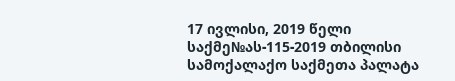17 ივლისი, 2019 წელი
საქმე№ას-115-2019 თბილისი
სამოქალაქო საქმეთა პალატა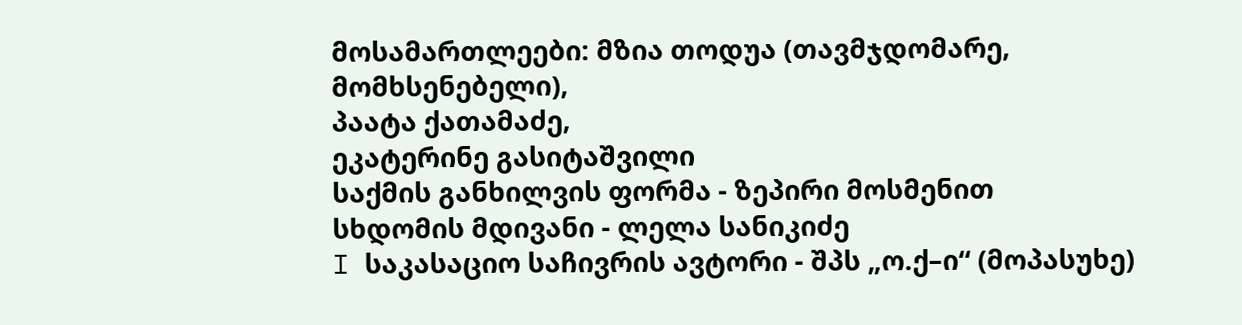მოსამართლეები: მზია თოდუა (თავმჯდომარე, მომხსენებელი),
პაატა ქათამაძე,
ეკატერინე გასიტაშვილი
საქმის განხილვის ფორმა - ზეპირი მოსმენით
სხდომის მდივანი - ლელა სანიკიძე
I საკასაციო საჩივრის ავტორი - შპს „ო.ქ–ი“ (მოპასუხე)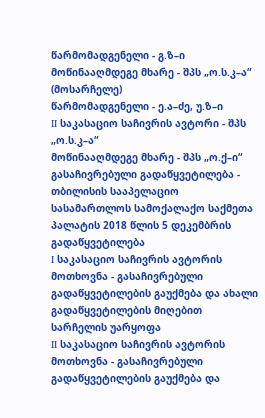წარმომადგენელი - გ.ზ–ი
მოწინააღმდეგე მხარე - შპს „ო.ს.კ–ა“ (მოსარჩელე)
წარმომადგენელი - ე.ა–ძე, უ.ზ–ი
II საკასაციო საჩივრის ავტორი - შპს „ო.ს.კ–ა“
მოწინააღმდეგე მხარე - შპს „ო.ქ–ი“
გასაჩივრებული გადაწყვეტილება - თბილისის სააპელაციო სასამართლოს სამოქალაქო საქმეთა პალატის 2018 წლის 5 დეკემბრის გადაწყვეტილება
I საკასაციო საჩივრის ავტორის მოთხოვნა - გასაჩივრებული გადაწყვეტილების გაუქმება და ახალი გადაწყვეტილების მიღებით სარჩელის უარყოფა
II საკასაციო საჩივრის ავტორის მოთხოვნა - გასაჩივრებული გადაწყვეტილების გაუქმება და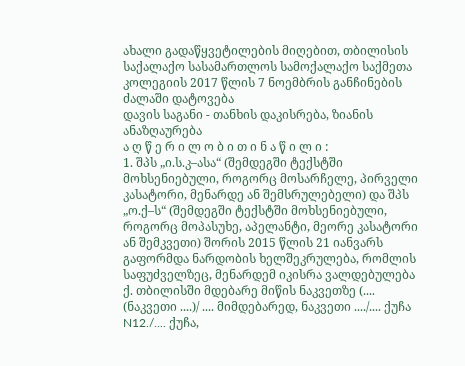ახალი გადაწყვეტილების მიღებით, თბილისის საქალაქო სასამართლოს სამოქალაქო საქმეთა კოლეგიის 2017 წლის 7 ნოემბრის განჩინების ძალაში დატოვება
დავის საგანი - თანხის დაკისრება, ზიანის ანაზღაურება
ა ღ წ ე რ ი ლ ო ბ ი თ ი ნ ა წ ი ლ ი :
1. შპს „ი.ს.კ–ასა“ (შემდეგში ტექსტში მოხსენიებული, როგორც მოსარჩელე, პირველი კასატორი, მენარდე ან შემსრულებელი) და შპს „ო.ქ–ს“ (შემდეგში ტექსტში მოხსენიებული, როგორც მოპასუხე, აპელანტი, მეორე კასატორი ან შემკვეთი) შორის 2015 წლის 21 იანვარს გაფორმდა ნარდობის ხელშეკრულება, რომლის საფუძველზეც, მენარდემ იკისრა ვალდებულება ქ. თბილისში მდებარე მიწის ნაკვეთზე (.... (ნაკვეთი ....)/ .... მიმდებარედ, ნაკვეთი ..../.... ქუჩა N12./.... ქუჩა,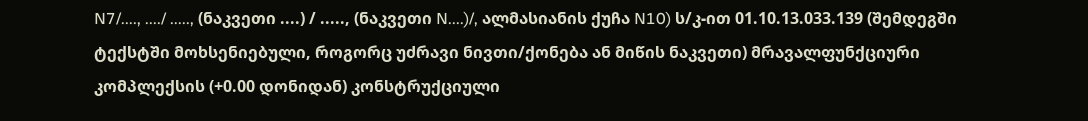N7/...., ..../ ....., (ნაკვეთი ....) / ....., (ნაკვეთი N....)/, ალმასიანის ქუჩა N10) ს/კ-ით 01.10.13.033.139 (შემდეგში ტექსტში მოხსენიებული, როგორც უძრავი ნივთი/ქონება ან მიწის ნაკვეთი) მრავალფუნქციური კომპლექსის (+0.00 დონიდან) კონსტრუქციული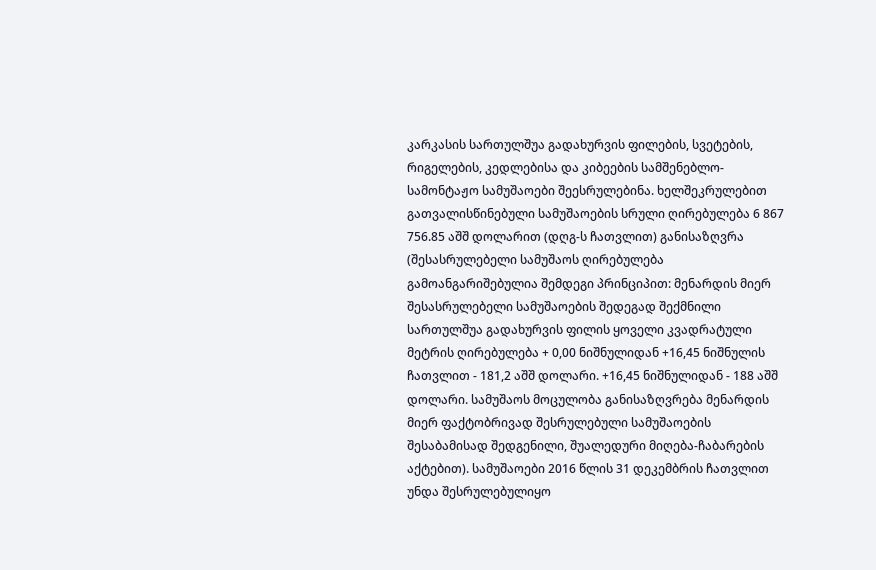კარკასის სართულშუა გადახურვის ფილების, სვეტების, რიგელების, კედლებისა და კიბეების სამშენებლო-სამონტაჟო სამუშაოები შეესრულებინა. ხელშეკრულებით გათვალისწინებული სამუშაოების სრული ღირებულება 6 867 756.85 აშშ დოლარით (დღგ-ს ჩათვლით) განისაზღვრა (შესასრულებელი სამუშაოს ღირებულება გამოანგარიშებულია შემდეგი პრინციპით: მენარდის მიერ შესასრულებელი სამუშაოების შედეგად შექმნილი სართულშუა გადახურვის ფილის ყოველი კვადრატული მეტრის ღირებულება + 0,00 ნიშნულიდან +16,45 ნიშნულის ჩათვლით - 181,2 აშშ დოლარი. +16,45 ნიშნულიდან - 188 აშშ დოლარი. სამუშაოს მოცულობა განისაზღვრება მენარდის მიერ ფაქტობრივად შესრულებული სამუშაოების შესაბამისად შედგენილი, შუალედური მიღება-ჩაბარების აქტებით). სამუშაოები 2016 წლის 31 დეკემბრის ჩათვლით უნდა შესრულებულიყო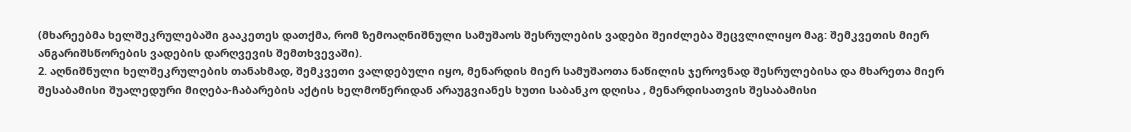(მხარეებმა ხელშეკრულებაში გააკეთეს დათქმა, რომ ზემოაღნიშნული სამუშაოს შესრულების ვადები შეიძლება შეცვლილიყო მაგ: შემკვეთის მიერ ანგარიშსწორების ვადების დარღვევის შემთხვევაში).
2. აღნიშნული ხელშეკრულების თანახმად, შემკვეთი ვალდებული იყო, მენარდის მიერ სამუშაოთა ნაწილის ჯეროვნად შესრულებისა და მხარეთა მიერ შესაბამისი შუალედური მიღება-ჩაბარების აქტის ხელმოწერიდან არაუგვიანეს ხუთი საბანკო დღისა , მენარდისათვის შესაბამისი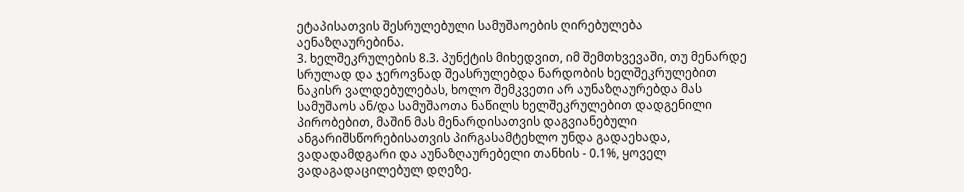ეტაპისათვის შესრულებული სამუშაოების ღირებულება აენაზღაურებინა.
3. ხელშეკრულების 8.3. პუნქტის მიხედვით, იმ შემთხვევაში, თუ მენარდე სრულად და ჯეროვნად შეასრულებდა ნარდობის ხელშეკრულებით ნაკისრ ვალდებულებას, ხოლო შემკვეთი არ აუნაზღაურებდა მას სამუშაოს ან/და სამუშაოთა ნაწილს ხელშეკრულებით დადგენილი პირობებით, მაშინ მას მენარდისათვის დაგვიანებული ანგარიშსწორებისათვის პირგასამტეხლო უნდა გადაეხადა, ვადადამდგარი და აუნაზღაურებელი თანხის - 0.1%, ყოველ ვადაგადაცილებულ დღეზე.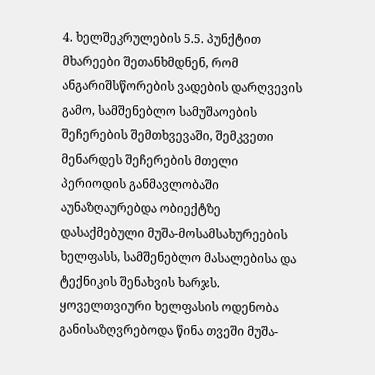4. ხელშეკრულების 5.5. პუნქტით მხარეები შეთანხმდნენ, რომ ანგარიშსწორების ვადების დარღვევის გამო, სამშენებლო სამუშაოების შეჩერების შემთხვევაში, შემკვეთი მენარდეს შეჩერების მთელი პერიოდის განმავლობაში აუნაზღაურებდა ობიექტზე დასაქმებული მუშა-მოსამსახურეების ხელფასს, სამშენებლო მასალებისა და ტექნიკის შენახვის ხარჯს. ყოველთვიური ხელფასის ოდენობა განისაზღვრებოდა წინა თვეში მუშა-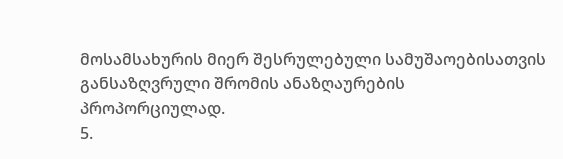მოსამსახურის მიერ შესრულებული სამუშაოებისათვის განსაზღვრული შრომის ანაზღაურების პროპორციულად.
5.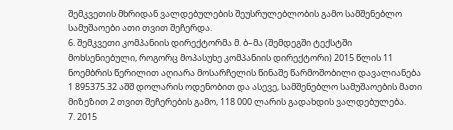შემკვეთის მხრიდან ვალდებულების შეუსრულებლობის გამო სამშენებლო სამუშაოები ათი თვით შეჩერდა.
6. შემკვეთი კომპანიის დირექტორმა მ. ბ–მა (შემდეგში ტექსტში მოხსენიებული, როგორც მოპასუხე კომპანიის დირექტორი) 2015 წლის 11 ნოემბრის წერილით აღიარა მოსარჩელის წინაშე წარმოშობილი დავალიანება 1 895375.32 აშშ დოლარის ოდენობით და ასევე, სამშენებლო სამუშაოების მათი მიზეზით 2 თვით შეჩერების გამო, 118 000 ლარის გადახდის ვალდებულება.
7. 2015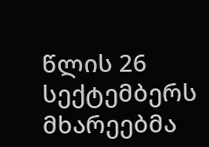წლის 26 სექტემბერს მხარეებმა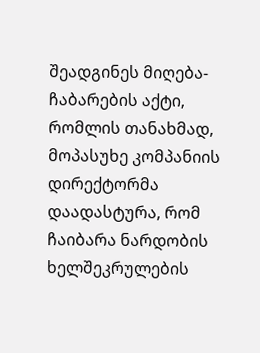შეადგინეს მიღება-ჩაბარების აქტი, რომლის თანახმად, მოპასუხე კომპანიის დირექტორმა დაადასტურა, რომ ჩაიბარა ნარდობის ხელშეკრულების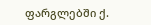ფარგლებში ქ.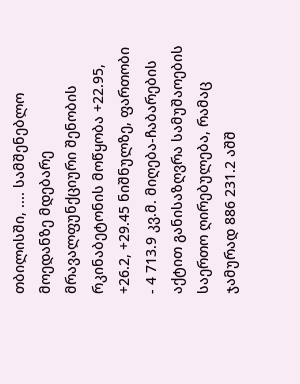თბილისში, .... სამშენებლო მოედანზე მდებარე მრავალფუნქციური შენობის რკინაბეტონის მოწყობა +22.95, +26.2, +29.45 ნიშნულზე, ფართობი - 4 713.9 კვ.მ. მიღება-ჩაბარების აქტით განისაზღვრა სამუშაოების საერთო ღირებულება, რამაც ჯამურად 886 231.2 აშშ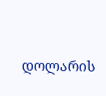დოლარის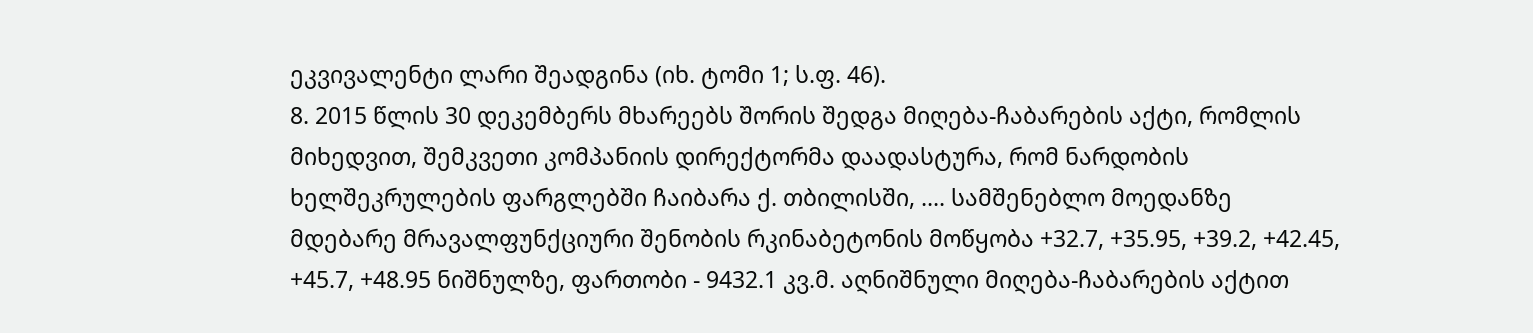ეკვივალენტი ლარი შეადგინა (იხ. ტომი 1; ს.ფ. 46).
8. 2015 წლის 30 დეკემბერს მხარეებს შორის შედგა მიღება-ჩაბარების აქტი, რომლის მიხედვით, შემკვეთი კომპანიის დირექტორმა დაადასტურა, რომ ნარდობის ხელშეკრულების ფარგლებში ჩაიბარა ქ. თბილისში, .... სამშენებლო მოედანზე მდებარე მრავალფუნქციური შენობის რკინაბეტონის მოწყობა +32.7, +35.95, +39.2, +42.45, +45.7, +48.95 ნიშნულზე, ფართობი - 9432.1 კვ.მ. აღნიშნული მიღება-ჩაბარების აქტით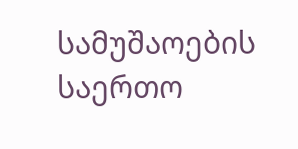სამუშაოების საერთო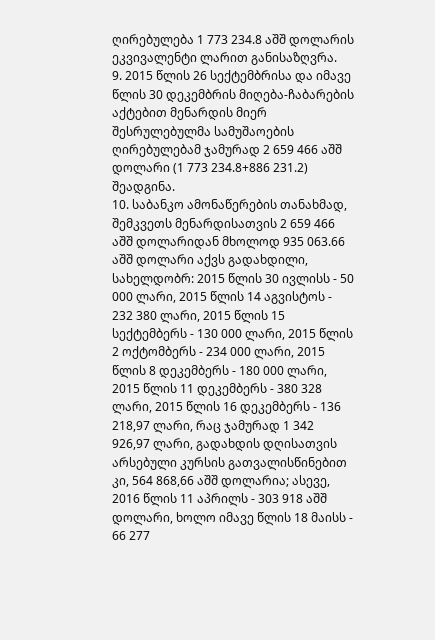ღირებულება 1 773 234.8 აშშ დოლარის ეკვივალენტი ლარით განისაზღვრა.
9. 2015 წლის 26 სექტემბრისა და იმავე წლის 30 დეკემბრის მიღება-ჩაბარების აქტებით მენარდის მიერ შესრულებულმა სამუშაოების ღირებულებამ ჯამურად 2 659 466 აშშ დოლარი (1 773 234.8+886 231.2) შეადგინა.
10. საბანკო ამონაწერების თანახმად, შემკვეთს მენარდისათვის 2 659 466 აშშ დოლარიდან მხოლოდ 935 063.66 აშშ დოლარი აქვს გადახდილი, სახელდობრ: 2015 წლის 30 ივლისს - 50 000 ლარი, 2015 წლის 14 აგვისტოს - 232 380 ლარი, 2015 წლის 15 სექტემბერს - 130 000 ლარი, 2015 წლის 2 ოქტომბერს - 234 000 ლარი, 2015 წლის 8 დეკემბერს - 180 000 ლარი, 2015 წლის 11 დეკემბერს - 380 328 ლარი, 2015 წლის 16 დეკემბერს - 136 218,97 ლარი, რაც ჯამურად 1 342 926,97 ლარი, გადახდის დღისათვის არსებული კურსის გათვალისწინებით კი, 564 868,66 აშშ დოლარია; ასევე, 2016 წლის 11 აპრილს - 303 918 აშშ დოლარი, ხოლო იმავე წლის 18 მაისს - 66 277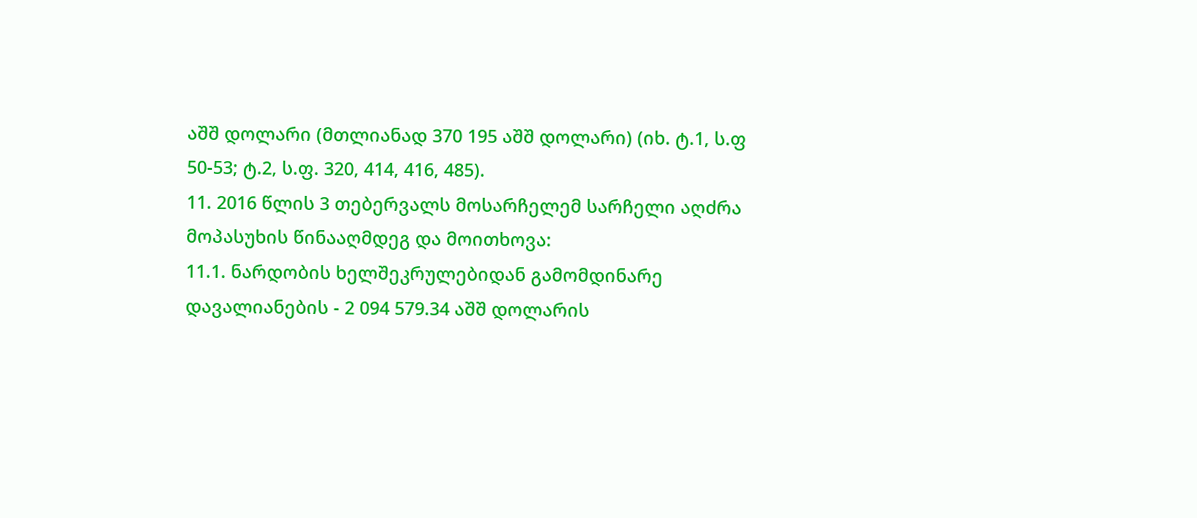აშშ დოლარი (მთლიანად 370 195 აშშ დოლარი) (იხ. ტ.1, ს.ფ 50-53; ტ.2, ს.ფ. 320, 414, 416, 485).
11. 2016 წლის 3 თებერვალს მოსარჩელემ სარჩელი აღძრა მოპასუხის წინააღმდეგ და მოითხოვა:
11.1. ნარდობის ხელშეკრულებიდან გამომდინარე დავალიანების - 2 094 579.34 აშშ დოლარის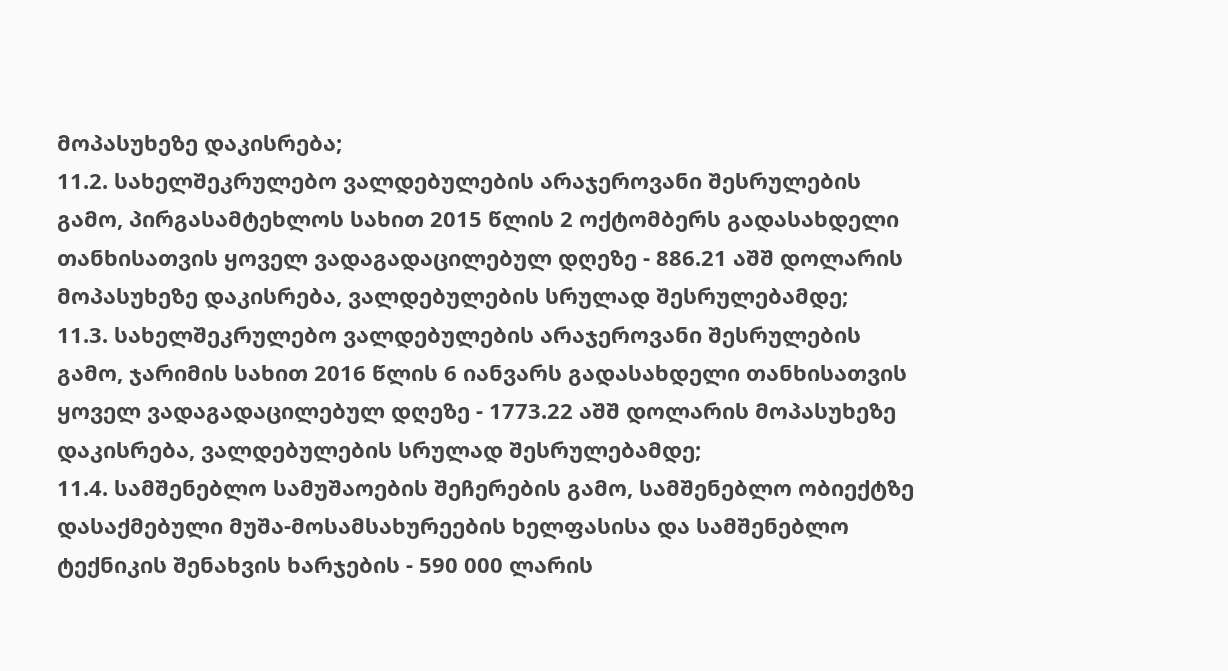მოპასუხეზე დაკისრება;
11.2. სახელშეკრულებო ვალდებულების არაჯეროვანი შესრულების გამო, პირგასამტეხლოს სახით 2015 წლის 2 ოქტომბერს გადასახდელი თანხისათვის ყოველ ვადაგადაცილებულ დღეზე - 886.21 აშშ დოლარის მოპასუხეზე დაკისრება, ვალდებულების სრულად შესრულებამდე;
11.3. სახელშეკრულებო ვალდებულების არაჯეროვანი შესრულების გამო, ჯარიმის სახით 2016 წლის 6 იანვარს გადასახდელი თანხისათვის ყოველ ვადაგადაცილებულ დღეზე - 1773.22 აშშ დოლარის მოპასუხეზე დაკისრება, ვალდებულების სრულად შესრულებამდე;
11.4. სამშენებლო სამუშაოების შეჩერების გამო, სამშენებლო ობიექტზე დასაქმებული მუშა-მოსამსახურეების ხელფასისა და სამშენებლო ტექნიკის შენახვის ხარჯების - 590 000 ლარის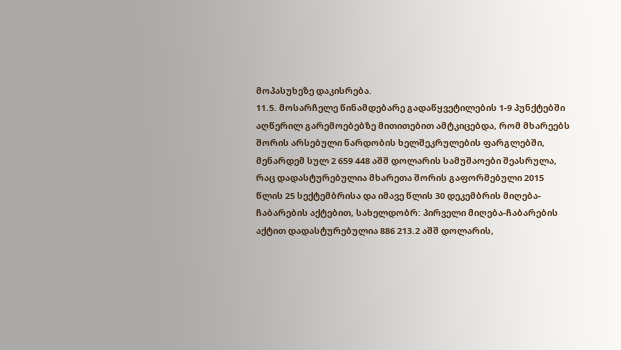მოპასუხეზე დაკისრება.
11.5. მოსარჩელე წინამდებარე გადაწყვეტილების 1-9 პუნქტებში აღწერილ გარემოებებზე მითითებით ამტკიცებდა, რომ მხარეებს შორის არსებული ნარდობის ხელშეკრულების ფარგლებში, მენარდემ სულ 2 659 448 აშშ დოლარის სამუშაოები შეასრულა, რაც დადასტურებულია მხარეთა შორის გაფორმებული 2015 წლის 25 სექტემბრისა და იმავე წლის 30 დეკემბრის მიღება-ჩაბარების აქტებით, სახელდობრ: პირველი მიღება-ჩაბარების აქტით დადასტურებულია 886 213.2 აშშ დოლარის,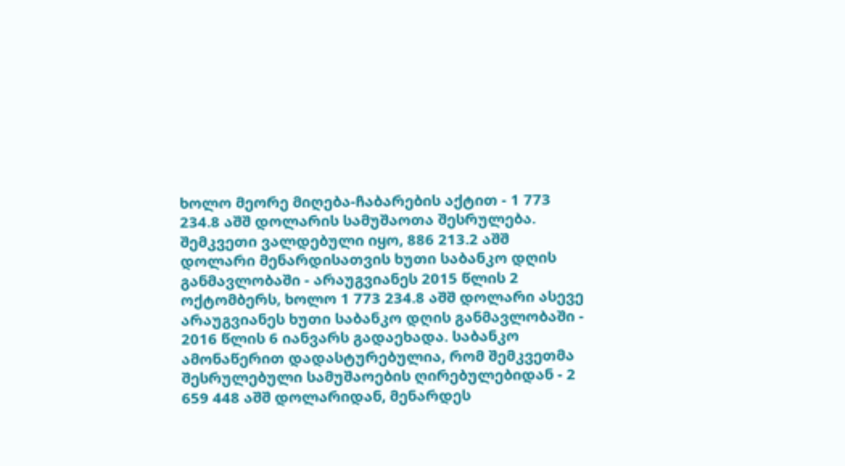ხოლო მეორე მიღება-ჩაბარების აქტით - 1 773 234.8 აშშ დოლარის სამუშაოთა შესრულება. შემკვეთი ვალდებული იყო, 886 213.2 აშშ დოლარი მენარდისათვის ხუთი საბანკო დღის განმავლობაში - არაუგვიანეს 2015 წლის 2 ოქტომბერს, ხოლო 1 773 234.8 აშშ დოლარი ასევე არაუგვიანეს ხუთი საბანკო დღის განმავლობაში - 2016 წლის 6 იანვარს გადაეხადა. საბანკო ამონაწერით დადასტურებულია, რომ შემკვეთმა შესრულებული სამუშაოების ღირებულებიდან - 2 659 448 აშშ დოლარიდან, მენარდეს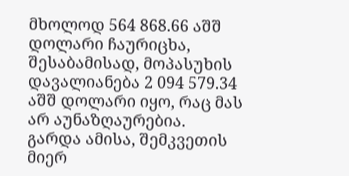მხოლოდ 564 868.66 აშშ დოლარი ჩაურიცხა, შესაბამისად, მოპასუხის დავალიანება 2 094 579.34 აშშ დოლარი იყო, რაც მას არ აუნაზღაურებია.
გარდა ამისა, შემკვეთის მიერ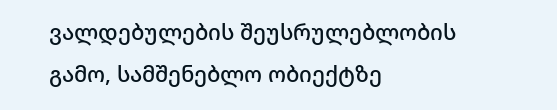ვალდებულების შეუსრულებლობის გამო, სამშენებლო ობიექტზე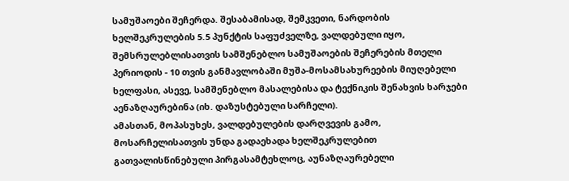სამუშაოები შეჩერდა. შესაბამისად, შემკვეთი, ნარდობის ხელშეკრულების 5.5 პუნქტის საფუძველზე, ვალდებული იყო, შემსრულებლისათვის სამშენებლო სამუშაოების შეჩერების მთელი პერიოდის - 10 თვის განმავლობაში მუშა-მოსამსახურეების მიუღებელი ხელფასი, ასევე, სამშენებლო მასალებისა და ტექნიკის შენახვის ხარჯები აენაზღაურებინა (იხ. დაზუსტებული სარჩელი).
ამასთან, მოპასუხეს, ვალდებულების დარღვევის გამო, მოსარჩელისათვის უნდა გადაეხადა ხელშეკრულებით გათვალისწინებული პირგასამტეხლოც, აუნაზღაურებელი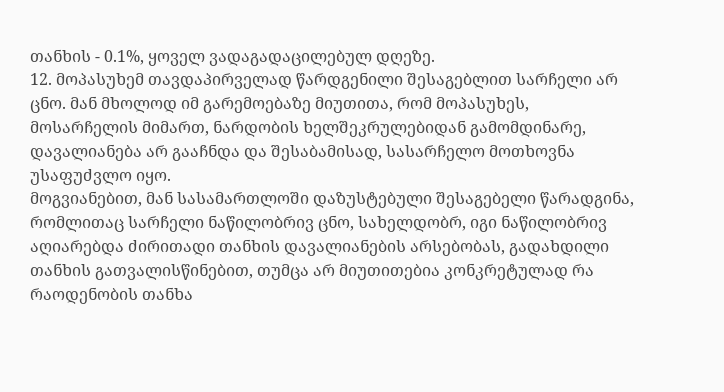თანხის - 0.1%, ყოველ ვადაგადაცილებულ დღეზე.
12. მოპასუხემ თავდაპირველად წარდგენილი შესაგებლით სარჩელი არ ცნო. მან მხოლოდ იმ გარემოებაზე მიუთითა, რომ მოპასუხეს, მოსარჩელის მიმართ, ნარდობის ხელშეკრულებიდან გამომდინარე, დავალიანება არ გააჩნდა და შესაბამისად, სასარჩელო მოთხოვნა უსაფუძვლო იყო.
მოგვიანებით, მან სასამართლოში დაზუსტებული შესაგებელი წარადგინა, რომლითაც სარჩელი ნაწილობრივ ცნო, სახელდობრ, იგი ნაწილობრივ აღიარებდა ძირითადი თანხის დავალიანების არსებობას, გადახდილი თანხის გათვალისწინებით, თუმცა არ მიუთითებია კონკრეტულად რა რაოდენობის თანხა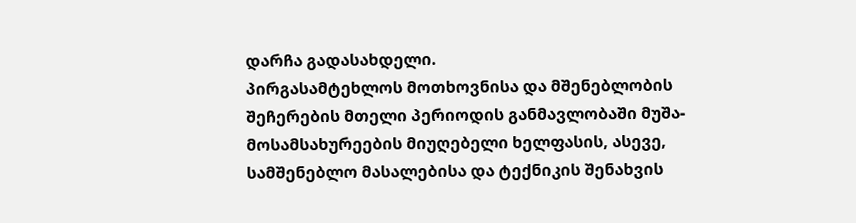დარჩა გადასახდელი.
პირგასამტეხლოს მოთხოვნისა და მშენებლობის შეჩერების მთელი პერიოდის განმავლობაში მუშა-მოსამსახურეების მიუღებელი ხელფასის, ასევე, სამშენებლო მასალებისა და ტექნიკის შენახვის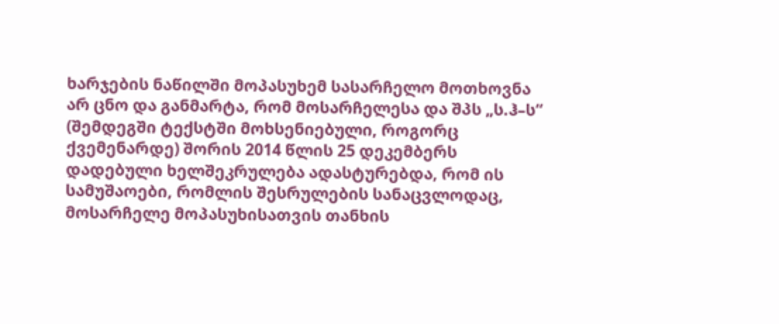ხარჯების ნაწილში მოპასუხემ სასარჩელო მოთხოვნა არ ცნო და განმარტა, რომ მოსარჩელესა და შპს „ს.ჰ–ს“ (შემდეგში ტექსტში მოხსენიებული, როგორც ქვემენარდე) შორის 2014 წლის 25 დეკემბერს დადებული ხელშეკრულება ადასტურებდა, რომ ის სამუშაოები, რომლის შესრულების სანაცვლოდაც, მოსარჩელე მოპასუხისათვის თანხის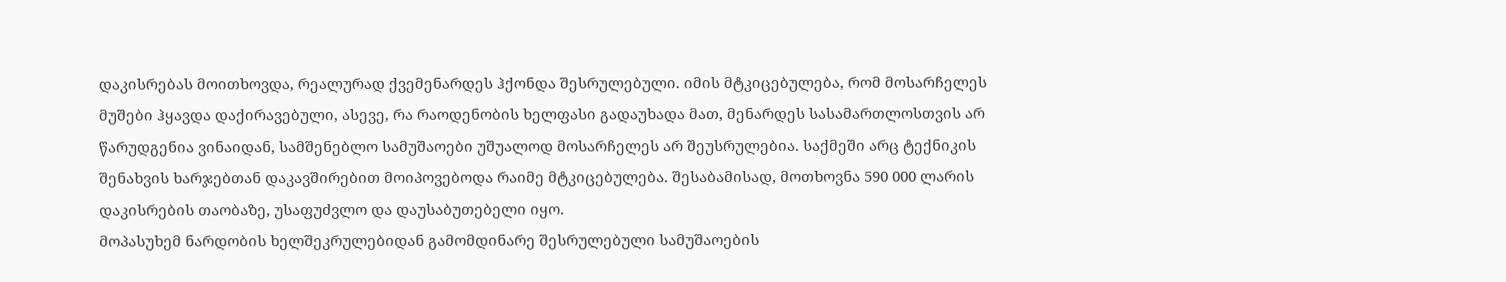დაკისრებას მოითხოვდა, რეალურად ქვემენარდეს ჰქონდა შესრულებული. იმის მტკიცებულება, რომ მოსარჩელეს მუშები ჰყავდა დაქირავებული, ასევე, რა რაოდენობის ხელფასი გადაუხადა მათ, მენარდეს სასამართლოსთვის არ წარუდგენია ვინაიდან, სამშენებლო სამუშაოები უშუალოდ მოსარჩელეს არ შეუსრულებია. საქმეში არც ტექნიკის შენახვის ხარჯებთან დაკავშირებით მოიპოვებოდა რაიმე მტკიცებულება. შესაბამისად, მოთხოვნა 590 000 ლარის დაკისრების თაობაზე, უსაფუძვლო და დაუსაბუთებელი იყო.
მოპასუხემ ნარდობის ხელშეკრულებიდან გამომდინარე შესრულებული სამუშაოების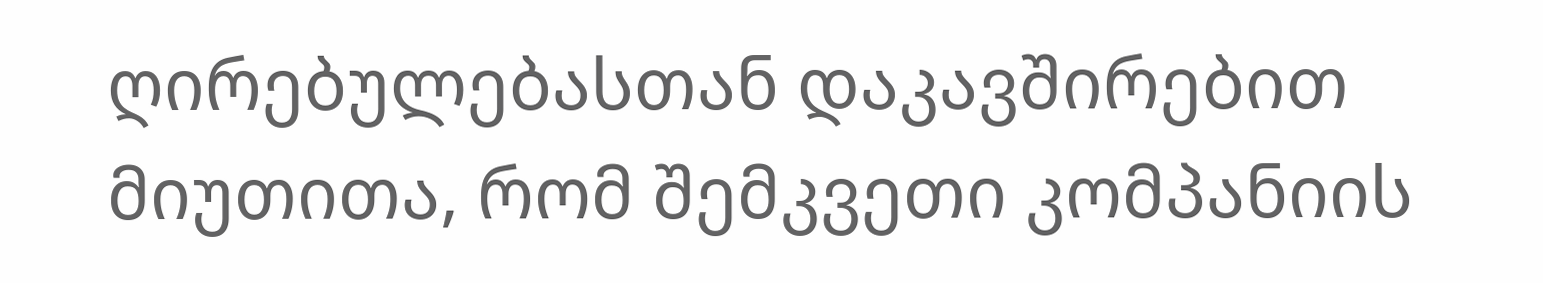ღირებულებასთან დაკავშირებით მიუთითა, რომ შემკვეთი კომპანიის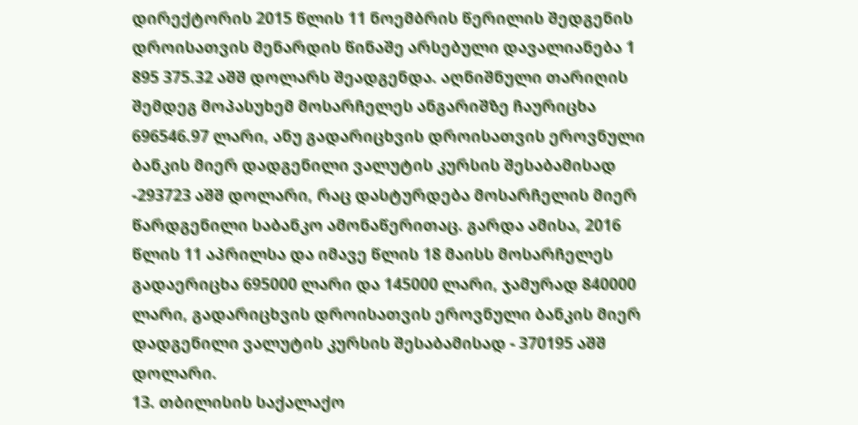დირექტორის 2015 წლის 11 ნოემბრის წერილის შედგენის დროისათვის მენარდის წინაშე არსებული დავალიანება 1 895 375.32 აშშ დოლარს შეადგენდა. აღნიშნული თარიღის შემდეგ მოპასუხემ მოსარჩელეს ანგარიშზე ჩაურიცხა 696546.97 ლარი, ანუ გადარიცხვის დროისათვის ეროვნული ბანკის მიერ დადგენილი ვალუტის კურსის შესაბამისად -293723 აშშ დოლარი, რაც დასტურდება მოსარჩელის მიერ წარდგენილი საბანკო ამონაწერითაც. გარდა ამისა, 2016 წლის 11 აპრილსა და იმავე წლის 18 მაისს მოსარჩელეს გადაერიცხა 695000 ლარი და 145000 ლარი, ჯამურად 840000 ლარი, გადარიცხვის დროისათვის ეროვნული ბანკის მიერ დადგენილი ვალუტის კურსის შესაბამისად - 370195 აშშ დოლარი.
13. თბილისის საქალაქო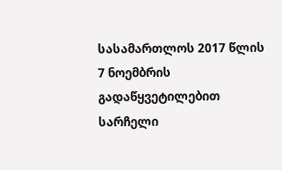სასამართლოს 2017 წლის 7 ნოემბრის გადაწყვეტილებით სარჩელი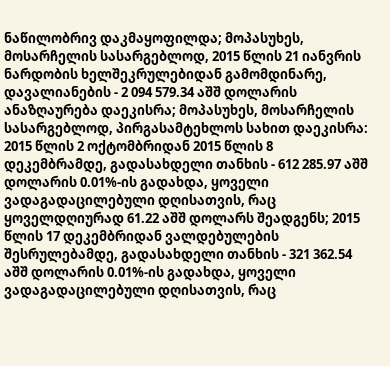ნაწილობრივ დაკმაყოფილდა; მოპასუხეს, მოსარჩელის სასარგებლოდ, 2015 წლის 21 იანვრის ნარდობის ხელშეკრულებიდან გამომდინარე, დავალიანების - 2 094 579.34 აშშ დოლარის ანაზღაურება დაეკისრა; მოპასუხეს, მოსარჩელის სასარგებლოდ, პირგასამტეხლოს სახით დაეკისრა: 2015 წლის 2 ოქტომბრიდან 2015 წლის 8 დეკემბრამდე, გადასახდელი თანხის - 612 285.97 აშშ დოლარის 0.01%-ის გადახდა, ყოველი ვადაგადაცილებული დღისათვის, რაც ყოველდღიურად 61.22 აშშ დოლარს შეადგენს; 2015 წლის 17 დეკემბრიდან ვალდებულების შესრულებამდე, გადასახდელი თანხის - 321 362.54 აშშ დოლარის 0.01%-ის გადახდა, ყოველი ვადაგადაცილებული დღისათვის, რაც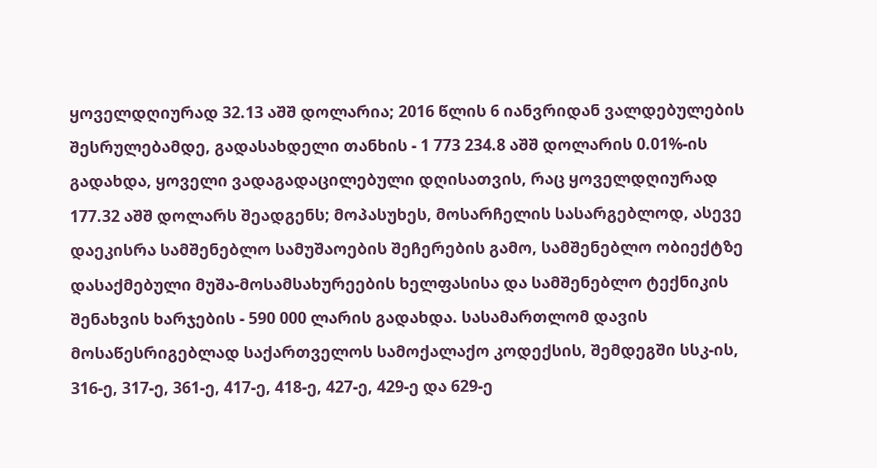ყოველდღიურად 32.13 აშშ დოლარია; 2016 წლის 6 იანვრიდან ვალდებულების შესრულებამდე, გადასახდელი თანხის - 1 773 234.8 აშშ დოლარის 0.01%-ის გადახდა, ყოველი ვადაგადაცილებული დღისათვის, რაც ყოველდღიურად 177.32 აშშ დოლარს შეადგენს; მოპასუხეს, მოსარჩელის სასარგებლოდ, ასევე დაეკისრა სამშენებლო სამუშაოების შეჩერების გამო, სამშენებლო ობიექტზე დასაქმებული მუშა-მოსამსახურეების ხელფასისა და სამშენებლო ტექნიკის შენახვის ხარჯების - 590 000 ლარის გადახდა. სასამართლომ დავის მოსაწესრიგებლად საქართველოს სამოქალაქო კოდექსის, შემდეგში სსკ-ის, 316-ე, 317-ე, 361-ე, 417-ე, 418-ე, 427-ე, 429-ე და 629-ე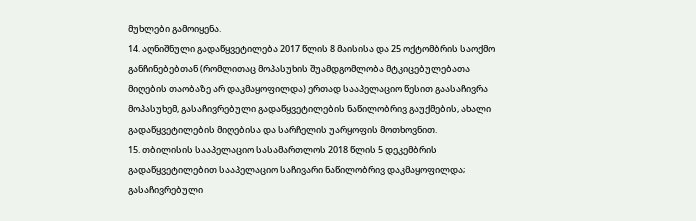მუხლები გამოიყენა.
14. აღნიშნული გადაწყვეტილება 2017 წლის 8 მაისისა და 25 ოქტომბრის საოქმო განჩინებებთან (რომლითაც მოპასუხის შუამდგომლობა მტკიცებულებათა მიღების თაობაზე არ დაკმაყოფილდა) ერთად სააპელაციო წესით გაასაჩივრა მოპასუხემ, გასაჩივრებული გადაწყვეტილების ნაწილობრივ გაუქმების, ახალი გადაწყვეტილების მიღებისა და სარჩელის უარყოფის მოთხოვნით.
15. თბილისის სააპელაციო სასამართლოს 2018 წლის 5 დეკემბრის გადაწყვეტილებით სააპელაციო საჩივარი ნაწილობრივ დაკმაყოფილდა; გასაჩივრებული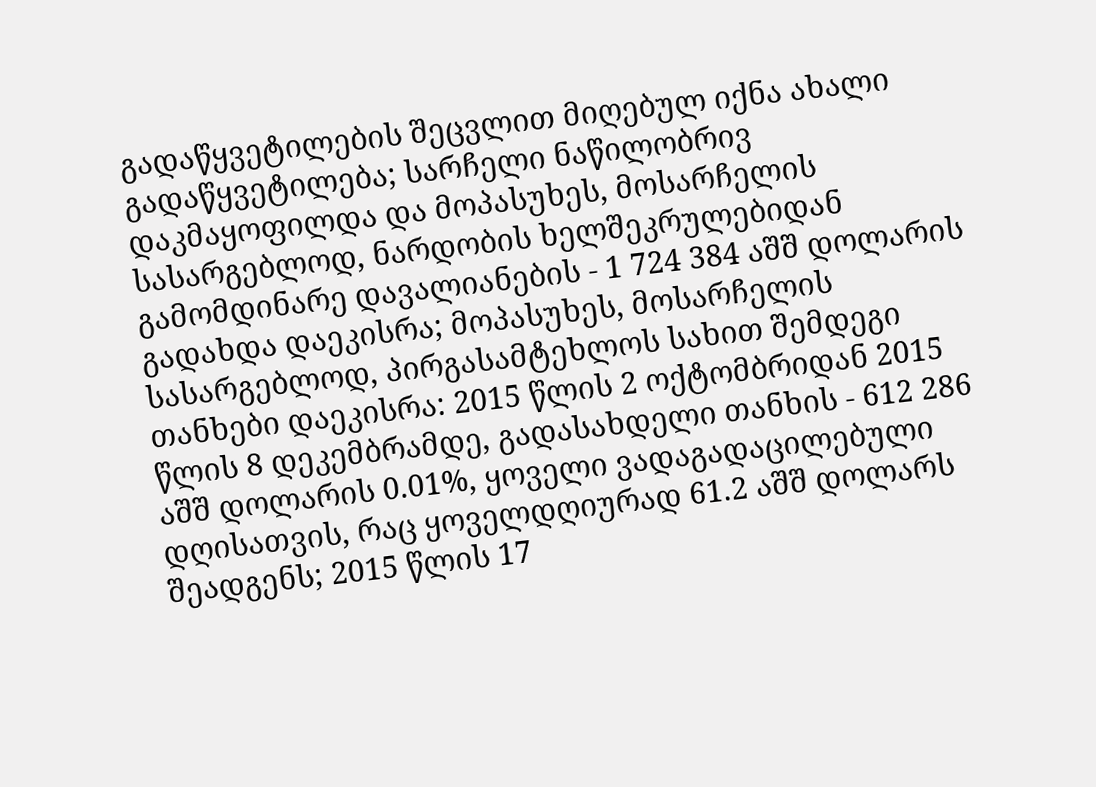გადაწყვეტილების შეცვლით მიღებულ იქნა ახალი გადაწყვეტილება; სარჩელი ნაწილობრივ დაკმაყოფილდა და მოპასუხეს, მოსარჩელის სასარგებლოდ, ნარდობის ხელშეკრულებიდან გამომდინარე დავალიანების - 1 724 384 აშშ დოლარის გადახდა დაეკისრა; მოპასუხეს, მოსარჩელის სასარგებლოდ, პირგასამტეხლოს სახით შემდეგი თანხები დაეკისრა: 2015 წლის 2 ოქტომბრიდან 2015 წლის 8 დეკემბრამდე, გადასახდელი თანხის - 612 286 აშშ დოლარის 0.01%, ყოველი ვადაგადაცილებული დღისათვის, რაც ყოველდღიურად 61.2 აშშ დოლარს შეადგენს; 2015 წლის 17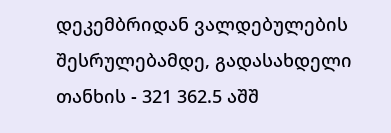დეკემბრიდან ვალდებულების შესრულებამდე, გადასახდელი თანხის - 321 362.5 აშშ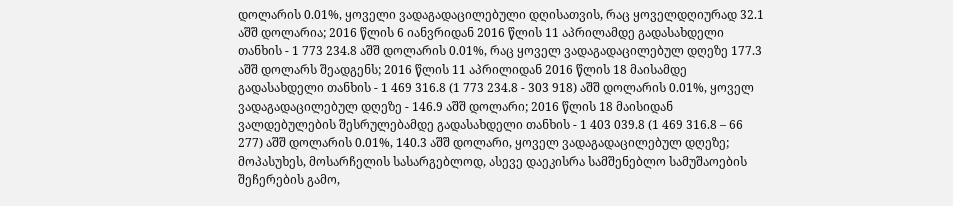დოლარის 0.01%, ყოველი ვადაგადაცილებული დღისათვის, რაც ყოველდღიურად 32.1 აშშ დოლარია; 2016 წლის 6 იანვრიდან 2016 წლის 11 აპრილამდე გადასახდელი თანხის - 1 773 234.8 აშშ დოლარის 0.01%, რაც ყოველ ვადაგადაცილებულ დღეზე 177.3 აშშ დოლარს შეადგენს; 2016 წლის 11 აპრილიდან 2016 წლის 18 მაისამდე გადასახდელი თანხის - 1 469 316.8 (1 773 234.8 - 303 918) აშშ დოლარის 0.01%, ყოველ ვადაგადაცილებულ დღეზე - 146.9 აშშ დოლარი; 2016 წლის 18 მაისიდან ვალდებულების შესრულებამდე გადასახდელი თანხის - 1 403 039.8 (1 469 316.8 – 66 277) აშშ დოლარის 0.01%, 140.3 აშშ დოლარი, ყოველ ვადაგადაცილებულ დღეზე; მოპასუხეს, მოსარჩელის სასარგებლოდ, ასევე დაეკისრა სამშენებლო სამუშაოების შეჩერების გამო,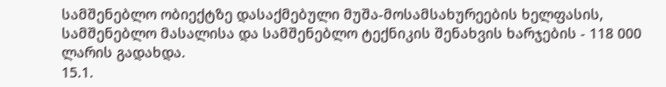სამშენებლო ობიექტზე დასაქმებული მუშა-მოსამსახურეების ხელფასის, სამშენებლო მასალისა და სამშენებლო ტექნიკის შენახვის ხარჯების - 118 000 ლარის გადახდა.
15.1.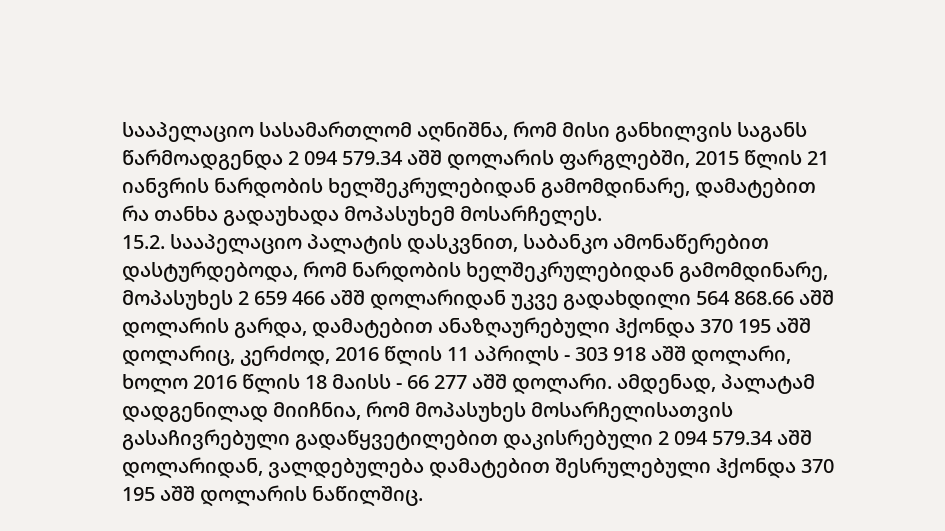სააპელაციო სასამართლომ აღნიშნა, რომ მისი განხილვის საგანს წარმოადგენდა 2 094 579.34 აშშ დოლარის ფარგლებში, 2015 წლის 21 იანვრის ნარდობის ხელშეკრულებიდან გამომდინარე, დამატებით რა თანხა გადაუხადა მოპასუხემ მოსარჩელეს.
15.2. სააპელაციო პალატის დასკვნით, საბანკო ამონაწერებით დასტურდებოდა, რომ ნარდობის ხელშეკრულებიდან გამომდინარე, მოპასუხეს 2 659 466 აშშ დოლარიდან უკვე გადახდილი 564 868.66 აშშ დოლარის გარდა, დამატებით ანაზღაურებული ჰქონდა 370 195 აშშ დოლარიც, კერძოდ, 2016 წლის 11 აპრილს - 303 918 აშშ დოლარი, ხოლო 2016 წლის 18 მაისს - 66 277 აშშ დოლარი. ამდენად, პალატამ დადგენილად მიიჩნია, რომ მოპასუხეს მოსარჩელისათვის გასაჩივრებული გადაწყვეტილებით დაკისრებული 2 094 579.34 აშშ დოლარიდან, ვალდებულება დამატებით შესრულებული ჰქონდა 370 195 აშშ დოლარის ნაწილშიც.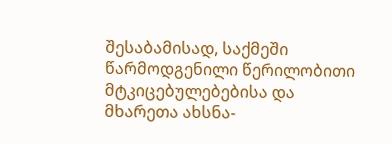შესაბამისად, საქმეში წარმოდგენილი წერილობითი მტკიცებულებებისა და მხარეთა ახსნა-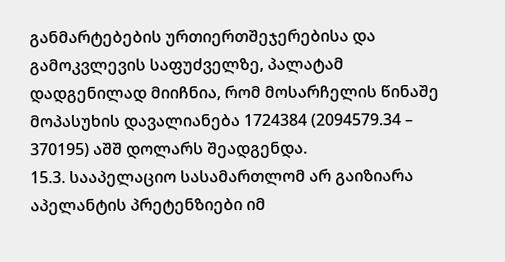განმარტებების ურთიერთშეჯერებისა და გამოკვლევის საფუძველზე, პალატამ დადგენილად მიიჩნია, რომ მოსარჩელის წინაშე მოპასუხის დავალიანება 1724384 (2094579.34 – 370195) აშშ დოლარს შეადგენდა.
15.3. სააპელაციო სასამართლომ არ გაიზიარა აპელანტის პრეტენზიები იმ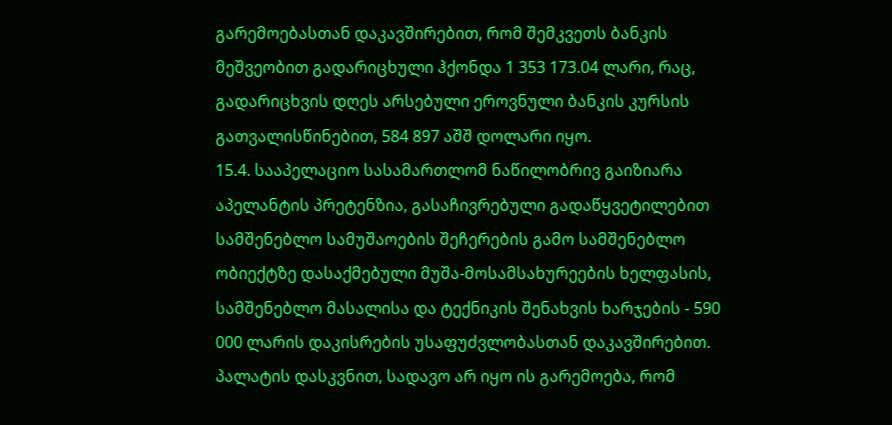გარემოებასთან დაკავშირებით, რომ შემკვეთს ბანკის მეშვეობით გადარიცხული ჰქონდა 1 353 173.04 ლარი, რაც, გადარიცხვის დღეს არსებული ეროვნული ბანკის კურსის გათვალისწინებით, 584 897 აშშ დოლარი იყო.
15.4. სააპელაციო სასამართლომ ნაწილობრივ გაიზიარა აპელანტის პრეტენზია, გასაჩივრებული გადაწყვეტილებით სამშენებლო სამუშაოების შეჩერების გამო სამშენებლო ობიექტზე დასაქმებული მუშა-მოსამსახურეების ხელფასის, სამშენებლო მასალისა და ტექნიკის შენახვის ხარჯების - 590 000 ლარის დაკისრების უსაფუძვლობასთან დაკავშირებით. პალატის დასკვნით, სადავო არ იყო ის გარემოება, რომ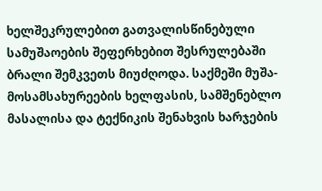ხელშეკრულებით გათვალისწინებული სამუშაოების შეფერხებით შესრულებაში ბრალი შემკვეთს მიუძღოდა. საქმეში მუშა-მოსამსახურეების ხელფასის, სამშენებლო მასალისა და ტექნიკის შენახვის ხარჯების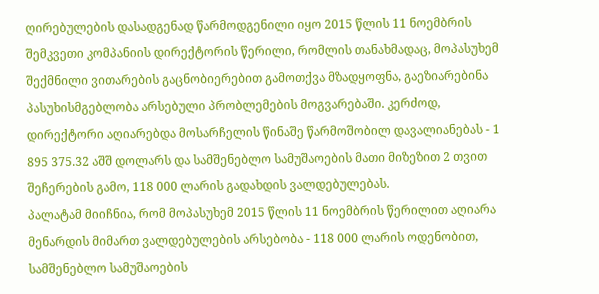ღირებულების დასადგენად წარმოდგენილი იყო 2015 წლის 11 ნოემბრის შემკვეთი კომპანიის დირექტორის წერილი, რომლის თანახმადაც, მოპასუხემ შექმნილი ვითარების გაცნობიერებით გამოთქვა მზადყოფნა, გაეზიარებინა პასუხისმგებლობა არსებული პრობლემების მოგვარებაში. კერძოდ, დირექტორი აღიარებდა მოსარჩელის წინაშე წარმოშობილ დავალიანებას - 1 895 375.32 აშშ დოლარს და სამშენებლო სამუშაოების მათი მიზეზით 2 თვით შეჩერების გამო, 118 000 ლარის გადახდის ვალდებულებას.
პალატამ მიიჩნია, რომ მოპასუხემ 2015 წლის 11 ნოემბრის წერილით აღიარა მენარდის მიმართ ვალდებულების არსებობა - 118 000 ლარის ოდენობით, სამშენებლო სამუშაოების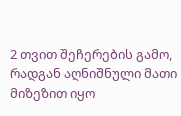2 თვით შეჩერების გამო, რადგან აღნიშნული მათი მიზეზით იყო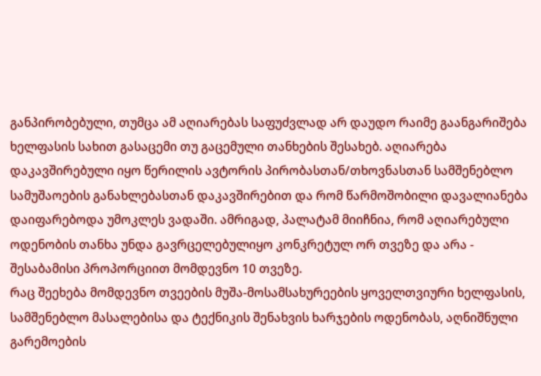განპირობებული, თუმცა ამ აღიარებას საფუძვლად არ დაუდო რაიმე გაანგარიშება ხელფასის სახით გასაცემი თუ გაცემული თანხების შესახებ. აღიარება დაკავშირებული იყო წერილის ავტორის პირობასთან/თხოვნასთან სამშენებლო სამუშაოების განახლებასთან დაკავშირებით და რომ წარმოშობილი დავალიანება დაიფარებოდა უმოკლეს ვადაში. ამრიგად, პალატამ მიიჩნია, რომ აღიარებული ოდენობის თანხა უნდა გავრცელებულიყო კონკრეტულ ორ თვეზე და არა - შესაბამისი პროპორციით მომდევნო 10 თვეზე.
რაც შეეხება მომდევნო თვეების მუშა-მოსამსახურეების ყოველთვიური ხელფასის, სამშენებლო მასალებისა და ტექნიკის შენახვის ხარჯების ოდენობას, აღნიშნული გარემოების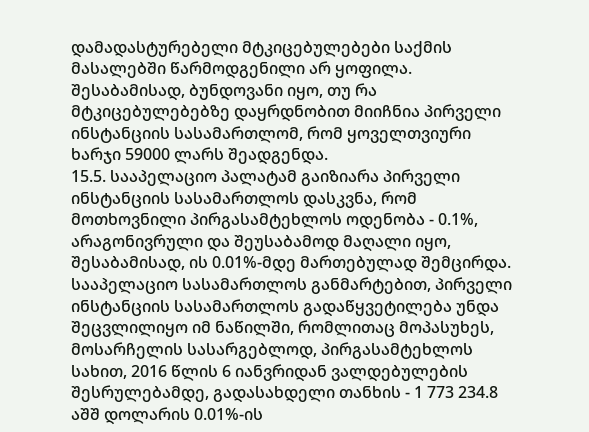დამადასტურებელი მტკიცებულებები საქმის მასალებში წარმოდგენილი არ ყოფილა. შესაბამისად, ბუნდოვანი იყო, თუ რა მტკიცებულებებზე დაყრდნობით მიიჩნია პირველი ინსტანციის სასამართლომ, რომ ყოველთვიური ხარჯი 59000 ლარს შეადგენდა.
15.5. სააპელაციო პალატამ გაიზიარა პირველი ინსტანციის სასამართლოს დასკვნა, რომ მოთხოვნილი პირგასამტეხლოს ოდენობა - 0.1%, არაგონივრული და შეუსაბამოდ მაღალი იყო, შესაბამისად, ის 0.01%-მდე მართებულად შემცირდა.
სააპელაციო სასამართლოს განმარტებით, პირველი ინსტანციის სასამართლოს გადაწყვეტილება უნდა შეცვლილიყო იმ ნაწილში, რომლითაც მოპასუხეს, მოსარჩელის სასარგებლოდ, პირგასამტეხლოს სახით, 2016 წლის 6 იანვრიდან ვალდებულების შესრულებამდე, გადასახდელი თანხის - 1 773 234.8 აშშ დოლარის 0.01%-ის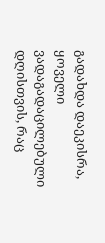გადახდა დაეკისრა, ყოველი ვადაგადაცილებული დღისთვის, რაც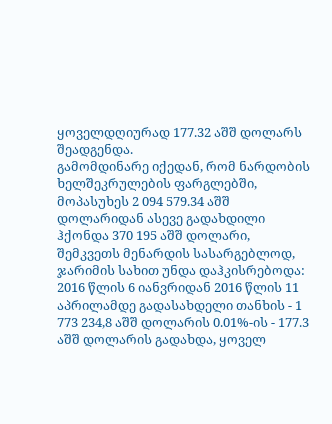ყოველდღიურად 177.32 აშშ დოლარს შეადგენდა.
გამომდინარე იქედან, რომ ნარდობის ხელშეკრულების ფარგლებში, მოპასუხეს 2 094 579.34 აშშ დოლარიდან ასევე გადახდილი ჰქონდა 370 195 აშშ დოლარი, შემკვეთს მენარდის სასარგებლოდ, ჯარიმის სახით უნდა დაჰკისრებოდა: 2016 წლის 6 იანვრიდან 2016 წლის 11 აპრილამდე გადასახდელი თანხის - 1 773 234,8 აშშ დოლარის 0.01%-ის - 177.3 აშშ დოლარის გადახდა, ყოველ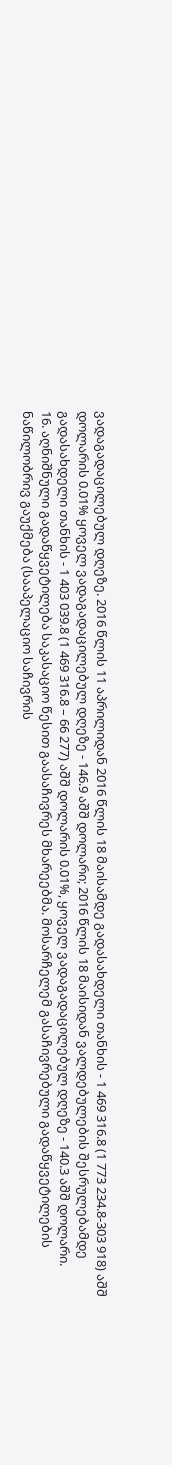ვადაგადაცილებულ დღეზე. 2016 წლის 11 აპრილიდან 2016 წლის 18 მაისამდე გადასახდელი თანხის - 1 469 316.8 (1 773 234.8-303 918) აშშ დოლარის 0.01% ყოველ ვადაგადაცილებულ დღეზე - 146.9 აშშ დოლარი; 2016 წლის 18 მაისიდან ვალდებულების შესრულებამდე გადასახდელი თანხის - 1 403 039.8 (1 469 316.8 – 66 277) აშშ დოლარის 0.01%, ყოველ ვადაგადაცილებულ დღეზე - 140.3 აშშ დოლარი.
16. აღნიშნული გადაწყვეტილება საკასაციო წესით გაასაჩივრეს მხარეებმა. მოსარჩელემ გასაჩივრებული გადაწყვეტილების ნაწილობრივ გაუქმება (სააპელაციო საჩივრის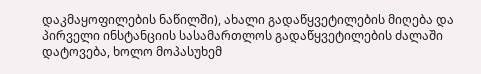დაკმაყოფილების ნაწილში), ახალი გადაწყვეტილების მიღება და პირველი ინსტანციის სასამართლოს გადაწყვეტილების ძალაში დატოვება, ხოლო მოპასუხემ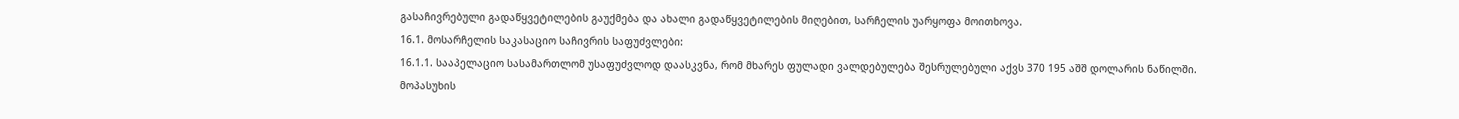გასაჩივრებული გადაწყვეტილების გაუქმება და ახალი გადაწყვეტილების მიღებით, სარჩელის უარყოფა მოითხოვა.
16.1. მოსარჩელის საკასაციო საჩივრის საფუძვლები:
16.1.1. სააპელაციო სასამართლომ უსაფუძვლოდ დაასკვნა, რომ მხარეს ფულადი ვალდებულება შესრულებული აქვს 370 195 აშშ დოლარის ნაწილში. მოპასუხის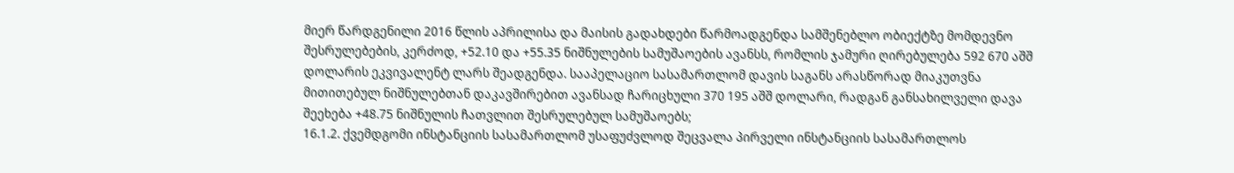მიერ წარდგენილი 2016 წლის აპრილისა და მაისის გადახდები წარმოადგენდა სამშენებლო ობიექტზე მომდევნო შესრულებების, კერძოდ, +52.10 და +55.35 ნიშნულების სამუშაოების ავანსს, რომლის ჯამური ღირებულება 592 670 აშშ დოლარის ეკვივალენტ ლარს შეადგენდა. სააპელაციო სასამართლომ დავის საგანს არასწორად მიაკუთვნა მითითებულ ნიშნულებთან დაკავშირებით ავანსად ჩარიცხული 370 195 აშშ დოლარი, რადგან განსახილველი დავა შეეხება +48.75 ნიშნულის ჩათვლით შესრულებულ სამუშაოებს;
16.1.2. ქვემდგომი ინსტანციის სასამართლომ უსაფუძვლოდ შეცვალა პირველი ინსტანციის სასამართლოს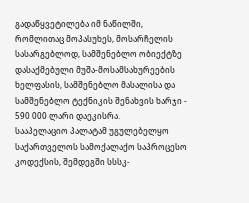გადაწყვეტილება იმ ნაწილში, რომლითაც მოპასუხეს, მოსარჩელის სასარგებლოდ, სამშენებლო ობიექტზე დასაქმებული მუშა-მოსამსახურეების ხელფასის, სამშენებლო მასალისა და სამშენებლო ტექნიკის შენახვის ხარჯი - 590 000 ლარი დაეკისრა.
სააპელაციო პალატამ უგულებელყო საქართველოს სამოქალაქო საპროცესო კოდექსის, შემდეგში სსსკ-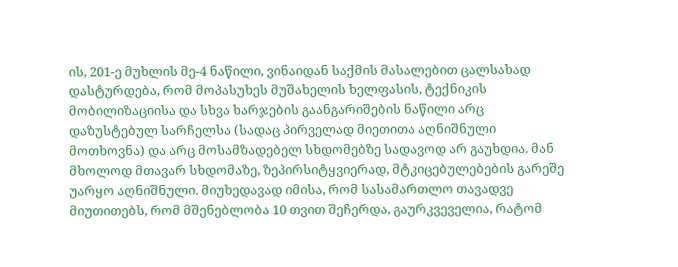ის, 201-ე მუხლის მე-4 ნაწილი, ვინაიდან საქმის მასალებით ცალსახად დასტურდება, რომ მოპასუხეს მუშახელის ხელფასის, ტექნიკის მობილიზაციისა და სხვა ხარჯების გაანგარიშების ნაწილი არც დაზუსტებულ სარჩელსა (სადაც პირველად მიეთითა აღნიშნული მოთხოვნა) და არც მოსამზადებელ სხდომებზე სადავოდ არ გაუხდია. მან მხოლოდ მთავარ სხდომაზე, ზეპირსიტყვიერად, მტკიცებულებების გარეშე უარყო აღნიშნული. მიუხედავად იმისა, რომ სასამართლო თავადვე მიუთითებს, რომ მშენებლობა 10 თვით შეჩერდა, გაურკვეველია, რატომ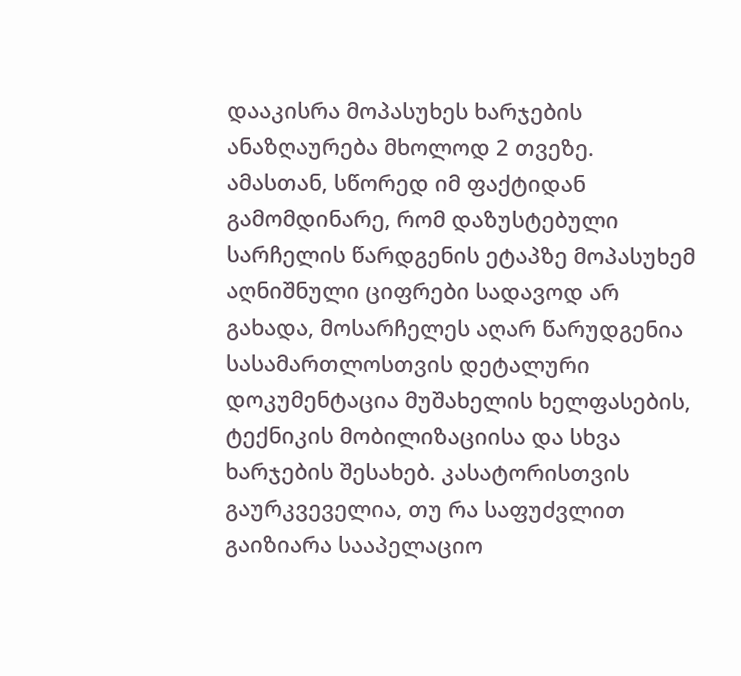დააკისრა მოპასუხეს ხარჯების ანაზღაურება მხოლოდ 2 თვეზე.
ამასთან, სწორედ იმ ფაქტიდან გამომდინარე, რომ დაზუსტებული სარჩელის წარდგენის ეტაპზე მოპასუხემ აღნიშნული ციფრები სადავოდ არ გახადა, მოსარჩელეს აღარ წარუდგენია სასამართლოსთვის დეტალური დოკუმენტაცია მუშახელის ხელფასების, ტექნიკის მობილიზაციისა და სხვა ხარჯების შესახებ. კასატორისთვის გაურკვეველია, თუ რა საფუძვლით გაიზიარა სააპელაციო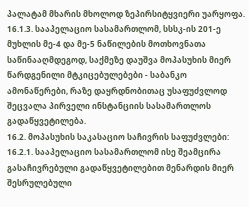პალატამ მხარის მხოლოდ ზეპირსიტყვიერი უარყოფა.
16.1.3. სააპელაციო სასამართლომ, სსსკ-ის 201-ე მუხლის მე-4 და მე-5 ნაწილების მოთხოვნათა საწინააღმდეგოდ, საქმეზე დაუშვა მოპასუხის მიერ წარდგენილი მტკიცებულებები - საბანკო ამონაწერები, რაზე დაყრდნობითაც უსაფუძვლოდ შეცვალა პირველი ინსტანციის სასამართლოს გადაწყვეტილება.
16.2. მოპასუხის საკასაციო საჩივრის საფუძვლები:
16.2.1. სააპელაციო სასამართლომ ისე შეამცირა გასაჩივრებული გადაწყვეტილებით მენარდის მიერ შესრულებული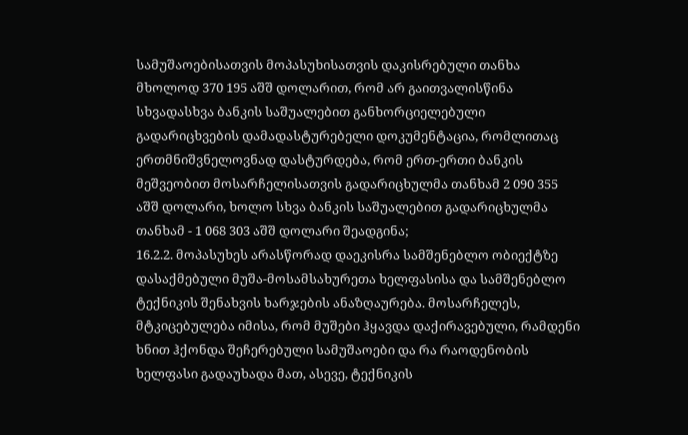სამუშაოებისათვის მოპასუხისათვის დაკისრებული თანხა მხოლოდ 370 195 აშშ დოლარით, რომ არ გაითვალისწინა სხვადასხვა ბანკის საშუალებით განხორციელებული გადარიცხვების დამადასტურებელი დოკუმენტაცია, რომლითაც ერთმნიშვნელოვნად დასტურდება, რომ ერთ-ერთი ბანკის მეშვეობით მოსარჩელისათვის გადარიცხულმა თანხამ 2 090 355 აშშ დოლარი, ხოლო სხვა ბანკის საშუალებით გადარიცხულმა თანხამ - 1 068 303 აშშ დოლარი შეადგინა;
16.2.2. მოპასუხეს არასწორად დაეკისრა სამშენებლო ობიექტზე დასაქმებული მუშა-მოსამსახურეთა ხელფასისა და სამშენებლო ტექნიკის შენახვის ხარჯების ანაზღაურება. მოსარჩელეს, მტკიცებულება იმისა, რომ მუშები ჰყავდა დაქირავებული, რამდენი ხნით ჰქონდა შეჩერებული სამუშაოები და რა რაოდენობის ხელფასი გადაუხადა მათ, ასევე, ტექნიკის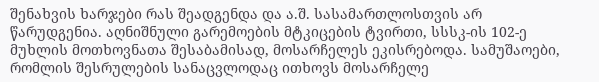შენახვის ხარჯები რას შეადგენდა და ა.შ. სასამართლოსთვის არ წარუდგენია. აღნიშნული გარემოების მტკიცების ტვირთი, სსსკ-ის 102-ე მუხლის მოთხოვნათა შესაბამისად, მოსარჩელეს ეკისრებოდა. სამუშაოები, რომლის შესრულების სანაცვლოდაც ითხოვს მოსარჩელე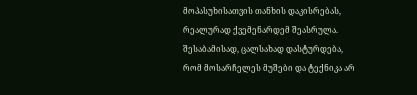მოპასუხისათვის თანხის დაკისრებას, რეალურად ქვემენარდემ შეასრულა. შესაბამისად, ცალსახად დასტურდება, რომ მოსარჩელეს მუშები და ტექნიკა არ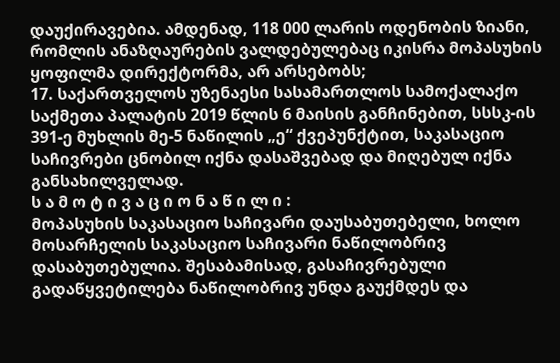დაუქირავებია. ამდენად, 118 000 ლარის ოდენობის ზიანი, რომლის ანაზღაურების ვალდებულებაც იკისრა მოპასუხის ყოფილმა დირექტორმა, არ არსებობს;
17. საქართველოს უზენაესი სასამართლოს სამოქალაქო საქმეთა პალატის 2019 წლის 6 მაისის განჩინებით, სსსკ-ის 391-ე მუხლის მე-5 ნაწილის „ე“ ქვეპუნქტით, საკასაციო საჩივრები ცნობილ იქნა დასაშვებად და მიღებულ იქნა განსახილველად.
ს ა მ ო ტ ი ვ ა ც ი ო ნ ა წ ი ლ ი :
მოპასუხის საკასაციო საჩივარი დაუსაბუთებელი, ხოლო მოსარჩელის საკასაციო საჩივარი ნაწილობრივ დასაბუთებულია. შესაბამისად, გასაჩივრებული გადაწყვეტილება ნაწილობრივ უნდა გაუქმდეს და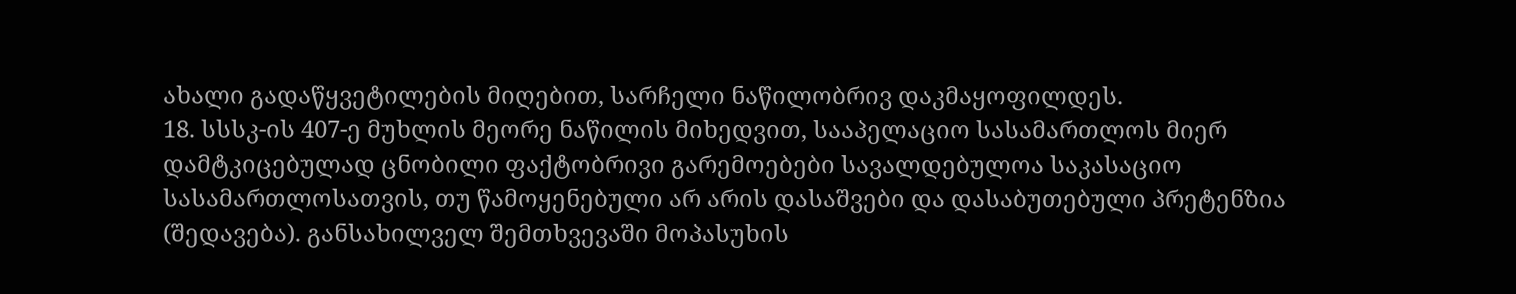ახალი გადაწყვეტილების მიღებით, სარჩელი ნაწილობრივ დაკმაყოფილდეს.
18. სსსკ-ის 407-ე მუხლის მეორე ნაწილის მიხედვით, სააპელაციო სასამართლოს მიერ დამტკიცებულად ცნობილი ფაქტობრივი გარემოებები სავალდებულოა საკასაციო სასამართლოსათვის, თუ წამოყენებული არ არის დასაშვები და დასაბუთებული პრეტენზია (შედავება). განსახილველ შემთხვევაში მოპასუხის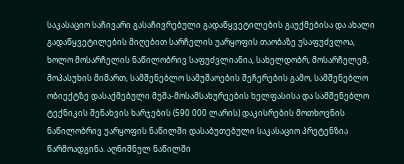საკასაციო საჩივარი გასაჩივრებული გადაწყვეტილების გაუქმებისა და ახალი გადაწყვეტილების მიღებით სარჩელის უარყოფის თაობაზე უსაფუძვლოა, ხოლო მოსარჩელის ნაწილობრივ საფუძვლიანია, სახელდობრ, მოსარჩელემ, მოპასუხის მიმართ, სამშენებლო სამუშაოების შეჩერების გამო, სამშენებლო ობიექტზე დასაქმებული მუშა-მოსამსახურეების ხელფასისა და სამშენებლო ტექნიკის შენახვის ხარჯების (590 000 ლარის) დაკისრების მოთხოვნის ნაწილობრივ უარყოფის ნაწილში დასაბუთებული საკასაციო პრეტენზია წარმოადგინა. აღნიშნულ ნაწილში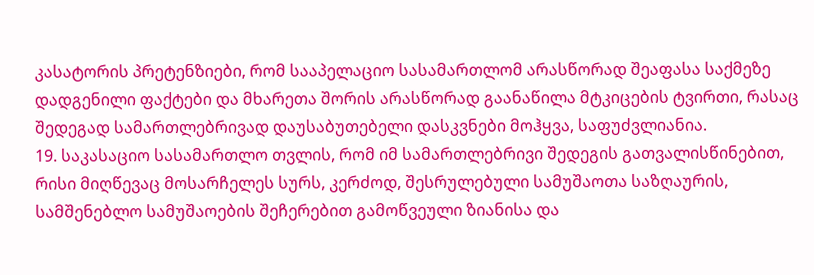კასატორის პრეტენზიები, რომ სააპელაციო სასამართლომ არასწორად შეაფასა საქმეზე დადგენილი ფაქტები და მხარეთა შორის არასწორად გაანაწილა მტკიცების ტვირთი, რასაც შედეგად სამართლებრივად დაუსაბუთებელი დასკვნები მოჰყვა, საფუძვლიანია.
19. საკასაციო სასამართლო თვლის, რომ იმ სამართლებრივი შედეგის გათვალისწინებით, რისი მიღწევაც მოსარჩელეს სურს, კერძოდ, შესრულებული სამუშაოთა საზღაურის, სამშენებლო სამუშაოების შეჩერებით გამოწვეული ზიანისა და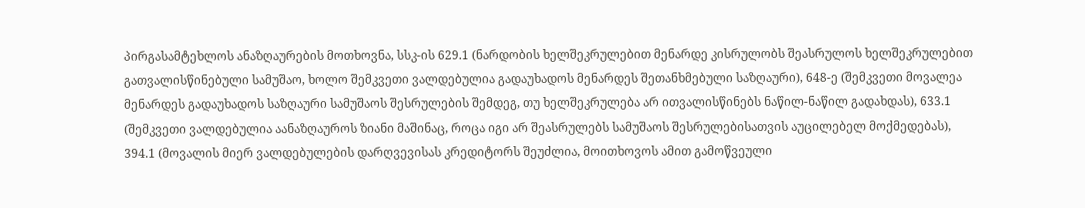პირგასამტეხლოს ანაზღაურების მოთხოვნა, სსკ-ის 629.1 (ნარდობის ხელშეკრულებით მენარდე კისრულობს შეასრულოს ხელშეკრულებით გათვალისწინებული სამუშაო, ხოლო შემკვეთი ვალდებულია გადაუხადოს მენარდეს შეთანხმებული საზღაური), 648-ე (შემკვეთი მოვალეა მენარდეს გადაუხადოს საზღაური სამუშაოს შესრულების შემდეგ, თუ ხელშეკრულება არ ითვალისწინებს ნაწილ-ნაწილ გადახდას), 633.1 (შემკვეთი ვალდებულია აანაზღაუროს ზიანი მაშინაც, როცა იგი არ შეასრულებს სამუშაოს შესრულებისათვის აუცილებელ მოქმედებას), 394.1 (მოვალის მიერ ვალდებულების დარღვევისას კრედიტორს შეუძლია, მოითხოვოს ამით გამოწვეული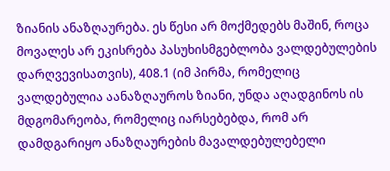ზიანის ანაზღაურება. ეს წესი არ მოქმედებს მაშინ, როცა მოვალეს არ ეკისრება პასუხისმგებლობა ვალდებულების დარღვევისათვის), 408.1 (იმ პირმა, რომელიც ვალდებულია აანაზღაუროს ზიანი, უნდა აღადგინოს ის მდგომარეობა, რომელიც იარსებებდა, რომ არ დამდგარიყო ანაზღაურების მავალდებულებელი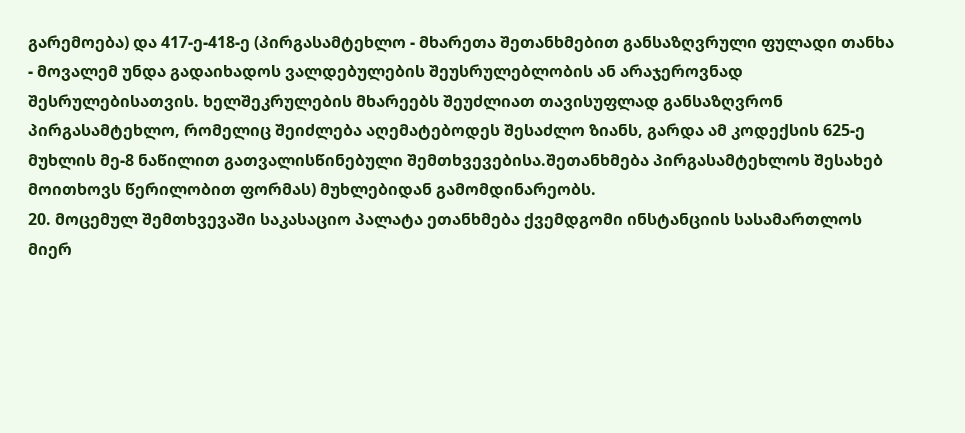გარემოება) და 417-ე-418-ე (პირგასამტეხლო - მხარეთა შეთანხმებით განსაზღვრული ფულადი თანხა - მოვალემ უნდა გადაიხადოს ვალდებულების შეუსრულებლობის ან არაჯეროვნად შესრულებისათვის. ხელშეკრულების მხარეებს შეუძლიათ თავისუფლად განსაზღვრონ პირგასამტეხლო, რომელიც შეიძლება აღემატებოდეს შესაძლო ზიანს, გარდა ამ კოდექსის 625-ე მუხლის მე-8 ნაწილით გათვალისწინებული შემთხვევებისა.შეთანხმება პირგასამტეხლოს შესახებ მოითხოვს წერილობით ფორმას) მუხლებიდან გამომდინარეობს.
20. მოცემულ შემთხვევაში საკასაციო პალატა ეთანხმება ქვემდგომი ინსტანციის სასამართლოს მიერ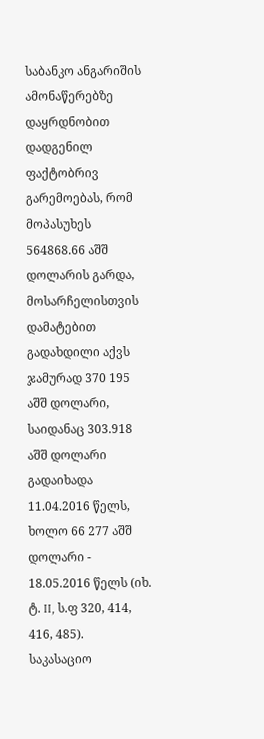საბანკო ანგარიშის ამონაწერებზე დაყრდნობით დადგენილ ფაქტობრივ გარემოებას, რომ მოპასუხეს 564868.66 აშშ დოლარის გარდა, მოსარჩელისთვის დამატებით გადახდილი აქვს ჯამურად 370 195 აშშ დოლარი, საიდანაც 303.918 აშშ დოლარი გადაიხადა 11.04.2016 წელს, ხოლო 66 277 აშშ დოლარი - 18.05.2016 წელს (იხ. ტ. II, ს.ფ 320, 414, 416, 485).
საკასაციო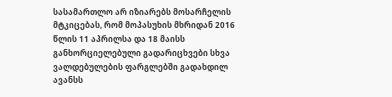სასამართლო არ იზიარებს მოსარჩელის მტკიცებას, რომ მოპასუხის მხრიდან 2016 წლის 11 აპრილსა და 18 მაისს განხორციელებული გადარიცხვები სხვა ვალდებულების ფარგლებში გადახდილ ავანსს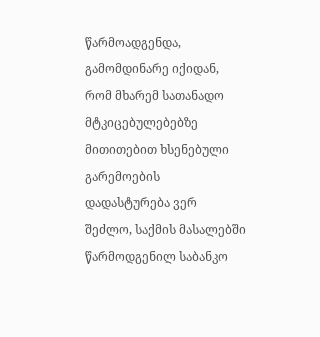წარმოადგენდა, გამომდინარე იქიდან, რომ მხარემ სათანადო მტკიცებულებებზე მითითებით ხსენებული გარემოების დადასტურება ვერ შეძლო, საქმის მასალებში წარმოდგენილ საბანკო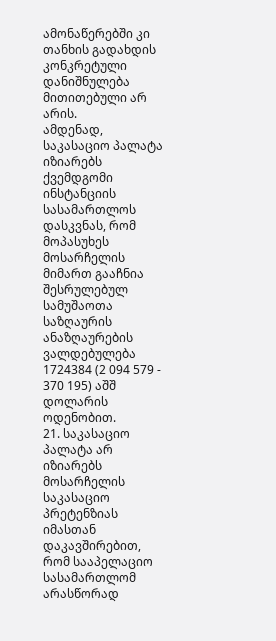ამონაწერებში კი თანხის გადახდის კონკრეტული დანიშნულება მითითებული არ არის.
ამდენად, საკასაციო პალატა იზიარებს ქვემდგომი ინსტანციის სასამართლოს დასკვნას, რომ მოპასუხეს მოსარჩელის მიმართ გააჩნია შესრულებულ სამუშაოთა საზღაურის ანაზღაურების ვალდებულება 1724384 (2 094 579 - 370 195) აშშ დოლარის ოდენობით.
21. საკასაციო პალატა არ იზიარებს მოსარჩელის საკასაციო პრეტენზიას იმასთან დაკავშირებით, რომ სააპელაციო სასამართლომ არასწორად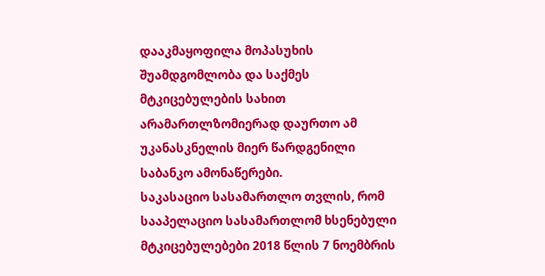დააკმაყოფილა მოპასუხის შუამდგომლობა და საქმეს მტკიცებულების სახით არამართლზომიერად დაურთო ამ უკანასკნელის მიერ წარდგენილი საბანკო ამონაწერები.
საკასაციო სასამართლო თვლის, რომ სააპელაციო სასამართლომ ხსენებული მტკიცებულებები 2018 წლის 7 ნოემბრის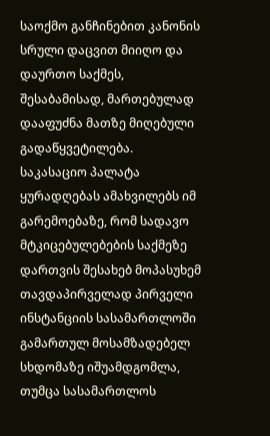საოქმო განჩინებით კანონის სრული დაცვით მიიღო და დაურთო საქმეს, შესაბამისად, მართებულად დააფუძნა მათზე მიღებული გადაწყვეტილება.
საკასაციო პალატა ყურადღებას ამახვილებს იმ გარემოებაზე, რომ სადავო მტკიცებულებების საქმეზე დართვის შესახებ მოპასუხემ თავდაპირველად პირველი ინსტანციის სასამართლოში გამართულ მოსამზადებელ სხდომაზე იშუამდგომლა, თუმცა სასამართლოს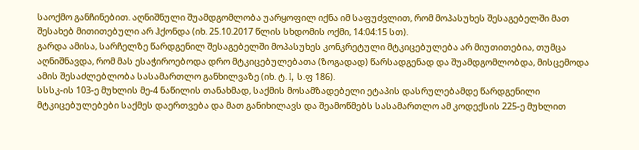საოქმო განჩინებით. აღნიშნული შუამდგომლობა უარყოფილ იქნა იმ საფუძვლით, რომ მოპასუხეს შესაგებელში მათ შესახებ მითითებული არ ჰქონდა (იხ. 25.10.2017 წლის სხდომის ოქმი, 14:04:15 სთ).
გარდა ამისა, სარჩელზე წარდგენილ შესაგებელში მოპასუხეს კონკრეტული მტკიცებულება არ მიუთითებია, თუმცა აღნიშნავდა, რომ მას ესაჭიროებოდა დრო მტკიცებულებათა (ზოგადად) წარსადგენად და შუამდგომლობდა, მისცემოდა ამის შესაძლებლობა სასამართლო განხილვაზე (იხ. ტ. I, ს.ფ 186).
სსსკ-ის 103-ე მუხლის მე-4 ნაწილის თანახმად, საქმის მოსამზადებელი ეტაპის დასრულებამდე წარდგენილი მტკიცებულებები საქმეს დაერთვება და მათ განიხილავს და შეამოწმებს სასამართლო ამ კოდექსის 225-ე მუხლით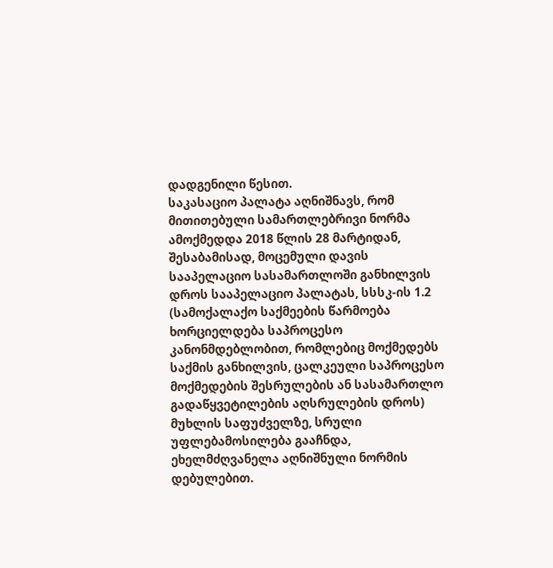დადგენილი წესით.
საკასაციო პალატა აღნიშნავს, რომ მითითებული სამართლებრივი ნორმა ამოქმედდა 2018 წლის 28 მარტიდან, შესაბამისად, მოცემული დავის სააპელაციო სასამართლოში განხილვის დროს სააპელაციო პალატას, სსსკ-ის 1.2 (სამოქალაქო საქმეების წარმოება ხორციელდება საპროცესო კანონმდებლობით, რომლებიც მოქმედებს საქმის განხილვის, ცალკეული საპროცესო მოქმედების შესრულების ან სასამართლო გადაწყვეტილების აღსრულების დროს) მუხლის საფუძველზე, სრული უფლებამოსილება გააჩნდა, ეხელმძღვანელა აღნიშნული ნორმის დებულებით.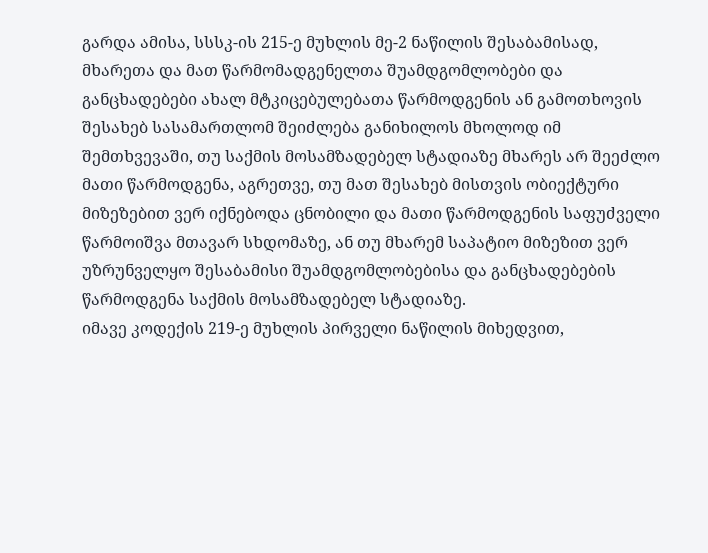გარდა ამისა, სსსკ-ის 215-ე მუხლის მე-2 ნაწილის შესაბამისად, მხარეთა და მათ წარმომადგენელთა შუამდგომლობები და განცხადებები ახალ მტკიცებულებათა წარმოდგენის ან გამოთხოვის შესახებ სასამართლომ შეიძლება განიხილოს მხოლოდ იმ შემთხვევაში, თუ საქმის მოსამზადებელ სტადიაზე მხარეს არ შეეძლო მათი წარმოდგენა, აგრეთვე, თუ მათ შესახებ მისთვის ობიექტური მიზეზებით ვერ იქნებოდა ცნობილი და მათი წარმოდგენის საფუძველი წარმოიშვა მთავარ სხდომაზე, ან თუ მხარემ საპატიო მიზეზით ვერ უზრუნველყო შესაბამისი შუამდგომლობებისა და განცხადებების წარმოდგენა საქმის მოსამზადებელ სტადიაზე.
იმავე კოდექის 219-ე მუხლის პირველი ნაწილის მიხედვით,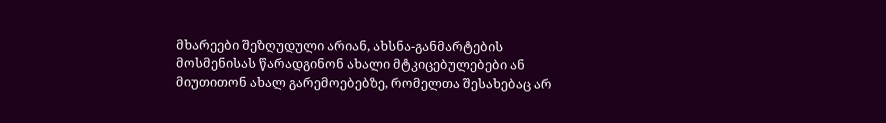მხარეები შეზღუდული არიან, ახსნა-განმარტების მოსმენისას წარადგინონ ახალი მტკიცებულებები ან მიუთითონ ახალ გარემოებებზე, რომელთა შესახებაც არ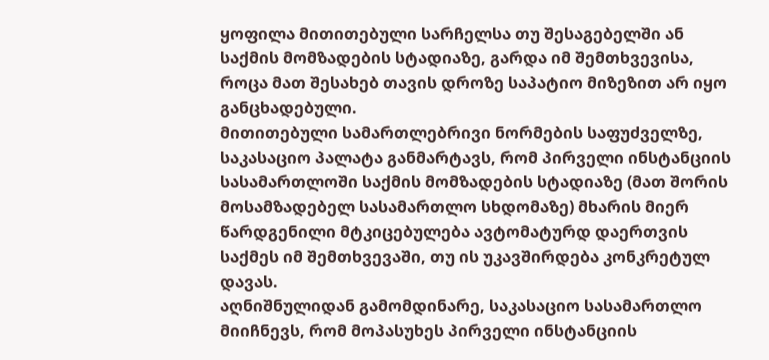ყოფილა მითითებული სარჩელსა თუ შესაგებელში ან საქმის მომზადების სტადიაზე, გარდა იმ შემთხვევისა, როცა მათ შესახებ თავის დროზე საპატიო მიზეზით არ იყო განცხადებული.
მითითებული სამართლებრივი ნორმების საფუძველზე, საკასაციო პალატა განმარტავს, რომ პირველი ინსტანციის სასამართლოში საქმის მომზადების სტადიაზე (მათ შორის მოსამზადებელ სასამართლო სხდომაზე) მხარის მიერ წარდგენილი მტკიცებულება ავტომატურდ დაერთვის საქმეს იმ შემთხვევაში, თუ ის უკავშირდება კონკრეტულ დავას.
აღნიშნულიდან გამომდინარე, საკასაციო სასამართლო მიიჩნევს, რომ მოპასუხეს პირველი ინსტანციის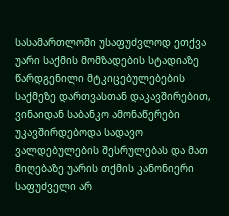სასამართლოში უსაფუძვლოდ ეთქვა უარი საქმის მომზადების სტადიაზე წარდგენილი მტკიცებულებების საქმეზე დართვასთან დაკავშირებით, ვინაიდან საბანკო ამონაწერები უკავშირდებოდა სადავო ვალდებულების შესრულებას და მათ მიღებაზე უარის თქმის კანონიერი საფუძველი არ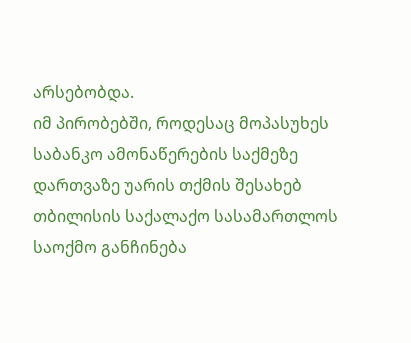არსებობდა.
იმ პირობებში, როდესაც მოპასუხეს საბანკო ამონაწერების საქმეზე დართვაზე უარის თქმის შესახებ თბილისის საქალაქო სასამართლოს საოქმო განჩინება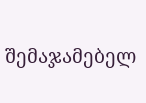შემაჯამებელ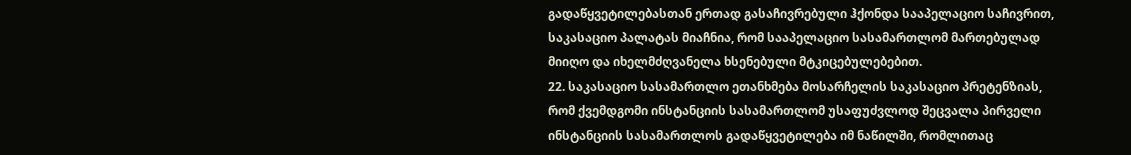გადაწყვეტილებასთან ერთად გასაჩივრებული ჰქონდა სააპელაციო საჩივრით, საკასაციო პალატას მიაჩნია, რომ სააპელაციო სასამართლომ მართებულად მიიღო და იხელმძღვანელა ხსენებული მტკიცებულებებით.
22. საკასაციო სასამართლო ეთანხმება მოსარჩელის საკასაციო პრეტენზიას, რომ ქვემდგომი ინსტანციის სასამართლომ უსაფუძვლოდ შეცვალა პირველი ინსტანციის სასამართლოს გადაწყვეტილება იმ ნაწილში, რომლითაც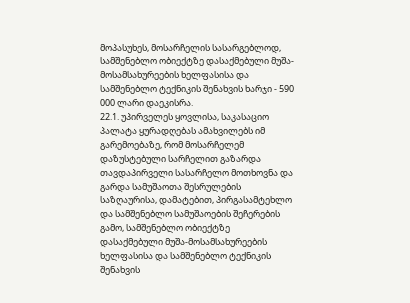მოპასუხეს, მოსარჩელის სასარგებლოდ, სამშენებლო ობიექტზე დასაქმებული მუშა-მოსამსახურეების ხელფასისა და სამშენებლო ტექნიკის შენახვის ხარჯი - 590 000 ლარი დაეკისრა.
22.1. უპირველეს ყოვლისა, საკასაციო პალატა ყურადღებას ამახვილებს იმ გარემოებაზე, რომ მოსარჩელემ დაზუსტებული სარჩელით გაზარდა თავდაპირველი სასარჩელო მოთხოვნა და გარდა სამუშაოთა შესრულების საზღაურისა, დამატებით, პირგასამტეხლო და სამშენებლო სამუშაოების შეჩერების გამო, სამშენებლო ობიექტზე დასაქმებული მუშა-მოსამსახურეების ხელფასისა და სამშენებლო ტექნიკის შენახვის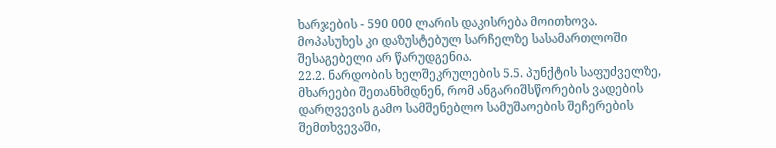ხარჯების - 590 000 ლარის დაკისრება მოითხოვა. მოპასუხეს კი დაზუსტებულ სარჩელზე სასამართლოში შესაგებელი არ წარუდგენია.
22.2. ნარდობის ხელშეკრულების 5.5. პუნქტის საფუძველზე, მხარეები შეთანხმდნენ, რომ ანგარიშსწორების ვადების დარღვევის გამო სამშენებლო სამუშაოების შეჩერების შემთხვევაში,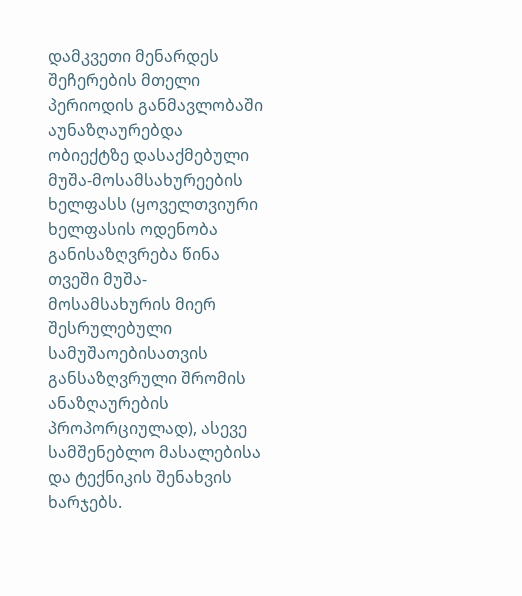დამკვეთი მენარდეს შეჩერების მთელი პერიოდის განმავლობაში აუნაზღაურებდა ობიექტზე დასაქმებული მუშა-მოსამსახურეების ხელფასს (ყოველთვიური ხელფასის ოდენობა განისაზღვრება წინა თვეში მუშა-მოსამსახურის მიერ შესრულებული სამუშაოებისათვის განსაზღვრული შრომის ანაზღაურების პროპორციულად), ასევე სამშენებლო მასალებისა და ტექნიკის შენახვის ხარჯებს.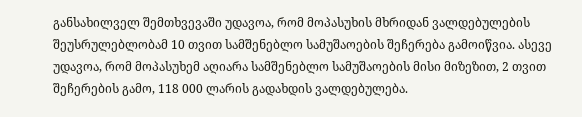განსახილველ შემთხვევაში უდავოა, რომ მოპასუხის მხრიდან ვალდებულების შეუსრულებლობამ 10 თვით სამშენებლო სამუშაოების შეჩერება გამოიწვია. ასევე უდავოა, რომ მოპასუხემ აღიარა სამშენებლო სამუშაოების მისი მიზეზით, 2 თვით შეჩერების გამო, 118 000 ლარის გადახდის ვალდებულება.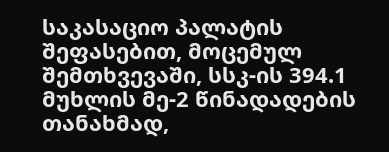საკასაციო პალატის შეფასებით, მოცემულ შემთხვევაში, სსკ-ის 394.1 მუხლის მე-2 წინადადების თანახმად,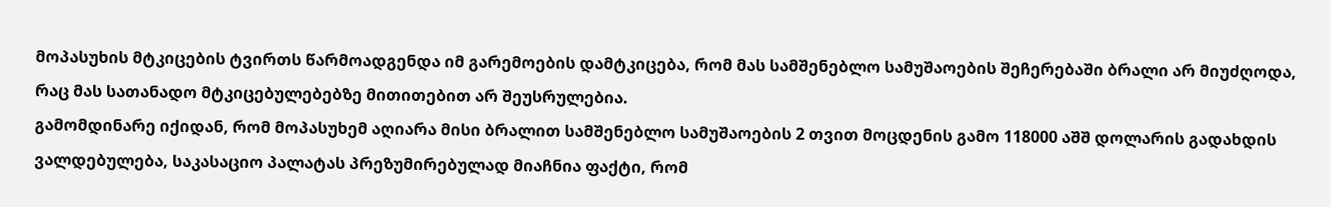მოპასუხის მტკიცების ტვირთს წარმოადგენდა იმ გარემოების დამტკიცება, რომ მას სამშენებლო სამუშაოების შეჩერებაში ბრალი არ მიუძღოდა, რაც მას სათანადო მტკიცებულებებზე მითითებით არ შეუსრულებია.
გამომდინარე იქიდან, რომ მოპასუხემ აღიარა მისი ბრალით სამშენებლო სამუშაოების 2 თვით მოცდენის გამო 118000 აშშ დოლარის გადახდის ვალდებულება, საკასაციო პალატას პრეზუმირებულად მიაჩნია ფაქტი, რომ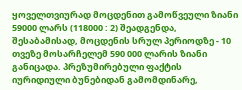ყოველთვიურად მოცდენით გამოწვეული ზიანი 59000 ლარს (118000 : 2) შეადგენდა, შესაბამისად, მოცდენის სრულ პერიოდზე - 10 თვეზე მოსარჩელემ 590 000 ლარის ზიანი განიცადა. პრეზუმირებული ფაქტის იურიდიული ბუნებიდან გამომდინარე,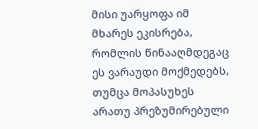მისი უარყოფა იმ მხარეს ეკისრება, რომლის წინააღმდეგაც ეს ვარაუდი მოქმედებს, თუმცა მოპასუხეს არათუ პრეზუმირებული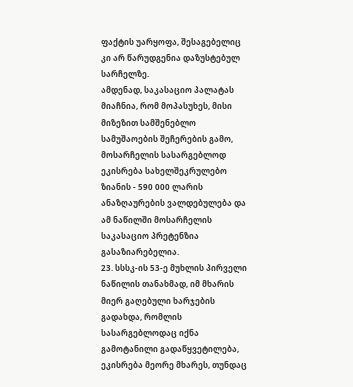ფაქტის უარყოფა, შესაგებელიც კი არ წარუდგენია დაზუსტებულ სარჩელზე.
ამდენად, საკასაციო პალატას მიაჩნია, რომ მოპასუხეს, მისი მიზეზით სამშენებლო სამუშაოების შეჩერების გამო, მოსარჩელის სასარგებლოდ ეკისრება სახელშეკრულებო ზიანის - 590 000 ლარის ანაზღაურების ვალდებულება და ამ ნაწილში მოსარჩელის საკასაციო პრეტენზია გასაზიარებელია.
23. სსსკ-ის 53-ე მუხლის პირველი ნაწილის თანახმად, იმ მხარის მიერ გაღებული ხარჯების გადახდა, რომლის სასარგებლოდაც იქნა გამოტანილი გადაწყვეტილება, ეკისრება მეორე მხარეს, თუნდაც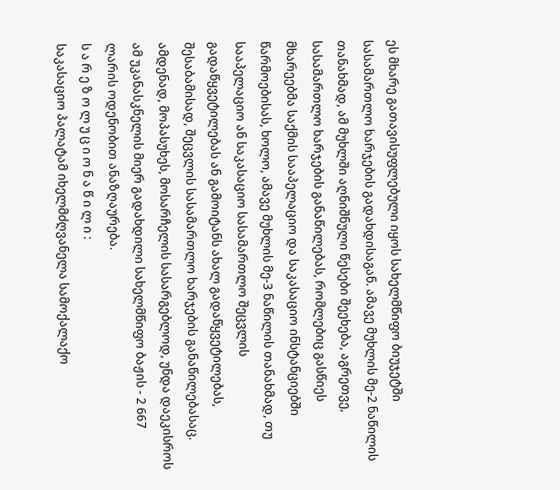ეს მხარე გათავისუფლებული იყოს სახელმწიფო ბიუჯეტში სასამართლო ხარჯების გადახდისაგან. ამავე მუხლის მე-2 ნაწილის თანახმად, ამ მუხლში აღნიშნული წესები შეეხება, აგრეთვე, სასამართლო ხარჯების განაწილებას, რომლებიც გასწიეს მხარეებმა საქმის სააპელაციო და საკასაციო ინსტანციებში წარმოებისას, ხოლო, ამავე მუხლის მე-3 ნაწილის თანახმად, თუ სააპელაციო ან საკასაციო სასამართლო შეცვლის გადაწყვეტილებას ან გამოიტანს ახალ გადაწყვეტილებას, შესაბამისად, შეცვლის სასამართლო ხარჯების განაწილებასაც. ამდენად, მოპასუხეს, მოსარჩელის სასარგებლოდ, უნდა დაეკისროს ამ უკანასკნელის მიერ გადახდილი სახელმწიფო ბაჟის - 2 667 ლარის ოდენობით ანაზღაურება.
ს ა რ ე ზ ო ლ უ ც ი ო ნ ა წ ი ლ ი :
საკასაციო პალატამ იხელმძღვანელა სამოქალაქო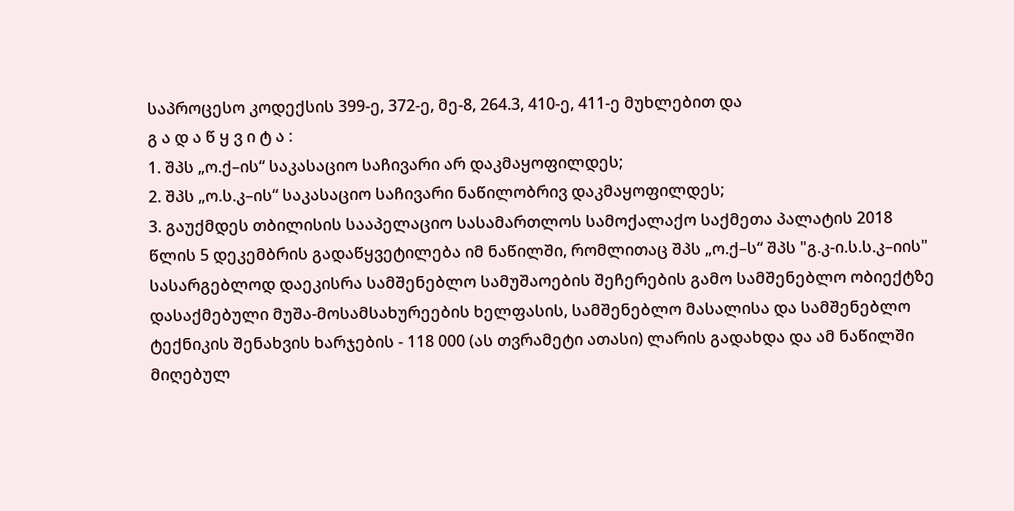საპროცესო კოდექსის 399-ე, 372-ე, მე-8, 264.3, 410-ე, 411-ე მუხლებით და
გ ა დ ა წ ყ ვ ი ტ ა :
1. შპს „ო.ქ–ის“ საკასაციო საჩივარი არ დაკმაყოფილდეს;
2. შპს „ო.ს.კ–ის“ საკასაციო საჩივარი ნაწილობრივ დაკმაყოფილდეს;
3. გაუქმდეს თბილისის სააპელაციო სასამართლოს სამოქალაქო საქმეთა პალატის 2018 წლის 5 დეკემბრის გადაწყვეტილება იმ ნაწილში, რომლითაც შპს „ო.ქ–ს“ შპს "გ.კ-ი.ს.ს.კ–იის" სასარგებლოდ დაეკისრა სამშენებლო სამუშაოების შეჩერების გამო სამშენებლო ობიექტზე დასაქმებული მუშა-მოსამსახურეების ხელფასის, სამშენებლო მასალისა და სამშენებლო ტექნიკის შენახვის ხარჯების - 118 000 (ას თვრამეტი ათასი) ლარის გადახდა და ამ ნაწილში მიღებულ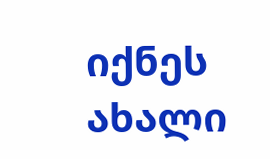იქნეს ახალი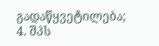გადაწყვეტილება;
4. შპს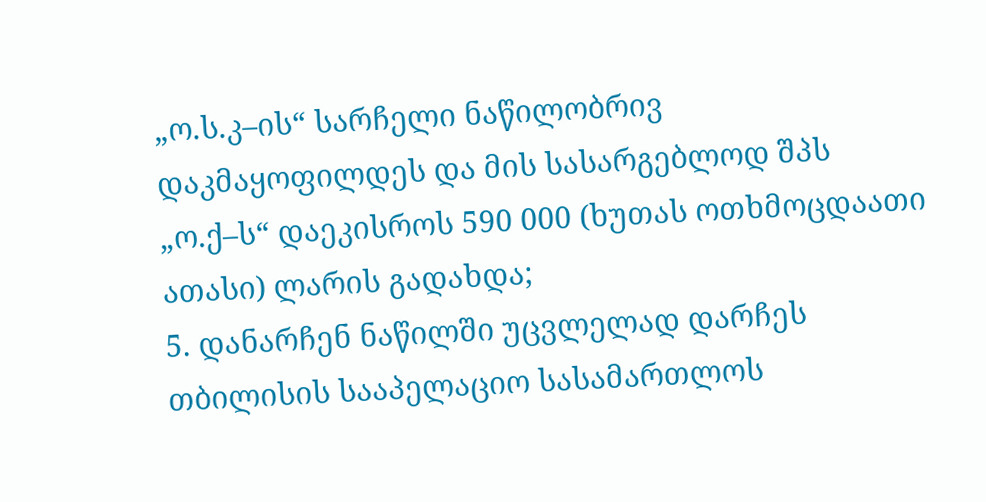„ო.ს.კ–ის“ სარჩელი ნაწილობრივ დაკმაყოფილდეს და მის სასარგებლოდ შპს „ო.ქ–ს“ დაეკისროს 590 000 (ხუთას ოთხმოცდაათი ათასი) ლარის გადახდა;
5. დანარჩენ ნაწილში უცვლელად დარჩეს თბილისის სააპელაციო სასამართლოს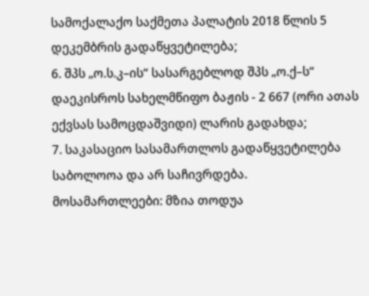სამოქალაქო საქმეთა პალატის 2018 წლის 5 დეკემბრის გადაწყვეტილება;
6. შპს „ო.ს.კ–ის“ სასარგებლოდ შპს „ო.ქ–ს“ დაეკისროს სახელმწიფო ბაჟის - 2 667 (ორი ათას ექვსას სამოცდაშვიდი) ლარის გადახდა;
7. საკასაციო სასამართლოს გადაწყვეტილება საბოლოოა და არ საჩივრდება.
მოსამართლეები: მზია თოდუა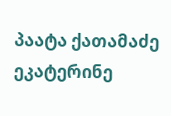პაატა ქათამაძე
ეკატერინე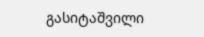გასიტაშვილი